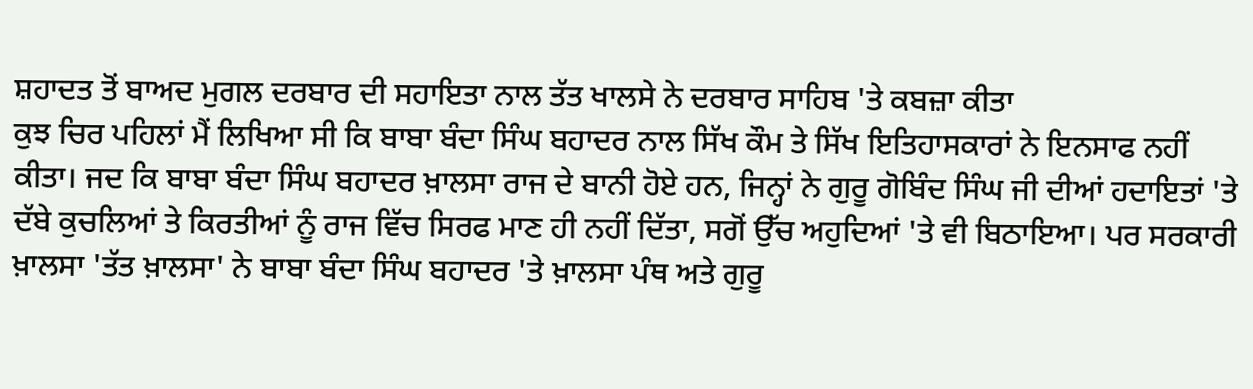ਸ਼ਹਾਦਤ ਤੋਂ ਬਾਅਦ ਮੁਗਲ ਦਰਬਾਰ ਦੀ ਸਹਾਇਤਾ ਨਾਲ ਤੱਤ ਖਾਲਸੇ ਨੇ ਦਰਬਾਰ ਸਾਹਿਬ 'ਤੇ ਕਬਜ਼ਾ ਕੀਤਾ
ਕੁਝ ਚਿਰ ਪਹਿਲਾਂ ਮੈਂ ਲਿਖਿਆ ਸੀ ਕਿ ਬਾਬਾ ਬੰਦਾ ਸਿੰਘ ਬਹਾਦਰ ਨਾਲ ਸਿੱਖ ਕੌਮ ਤੇ ਸਿੱਖ ਇਤਿਹਾਸਕਾਰਾਂ ਨੇ ਇਨਸਾਫ ਨਹੀਂ ਕੀਤਾ। ਜਦ ਕਿ ਬਾਬਾ ਬੰਦਾ ਸਿੰਘ ਬਹਾਦਰ ਖ਼ਾਲਸਾ ਰਾਜ ਦੇ ਬਾਨੀ ਹੋਏ ਹਨ, ਜਿਨ੍ਹਾਂ ਨੇ ਗੁਰੂ ਗੋਬਿੰਦ ਸਿੰਘ ਜੀ ਦੀਆਂ ਹਦਾਇਤਾਂ 'ਤੇ ਦੱਬੇ ਕੁਚਲਿਆਂ ਤੇ ਕਿਰਤੀਆਂ ਨੂੰ ਰਾਜ ਵਿੱਚ ਸਿਰਫ ਮਾਣ ਹੀ ਨਹੀਂ ਦਿੱਤਾ, ਸਗੋਂ ਉੱਚ ਅਹੁਦਿਆਂ 'ਤੇ ਵੀ ਬਿਠਾਇਆ। ਪਰ ਸਰਕਾਰੀ ਖ਼ਾਲਸਾ 'ਤੱਤ ਖ਼ਾਲਸਾ' ਨੇ ਬਾਬਾ ਬੰਦਾ ਸਿੰਘ ਬਹਾਦਰ 'ਤੇ ਖ਼ਾਲਸਾ ਪੰਥ ਅਤੇ ਗੁਰੂ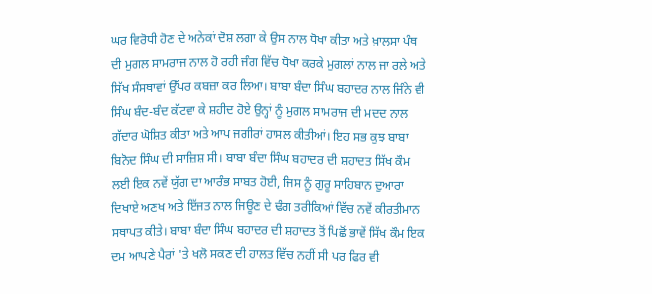ਘਰ ਵਿਰੋਧੀ ਹੋਣ ਦੇ ਅਨੇਕਾਂ ਦੋਸ਼ ਲਗਾ ਕੇ ਉਸ ਨਾਲ ਧੋਖਾ ਕੀਤਾ ਅਤੇ ਖ਼ਾਲਸਾ ਪੰਥ ਦੀ ਮੁਗਲ ਸਾਮਰਾਜ ਨਾਲ ਹੋ ਰਹੀ ਜੰਗ ਵਿੱਚ ਧੋਖਾ ਕਰਕੇ ਮੁਗਲਾਂ ਨਾਲ ਜਾ ਰਲੇ ਅਤੇ ਸਿੱਖ ਸੰਸਥਾਵਾਂ ਉੱਪਰ ਕਬਜ਼ਾ ਕਰ ਲਿਆ। ਬਾਬਾ ਬੰਦਾ ਸਿੰਘ ਬਹਾਦਰ ਨਾਲ ਜਿੰਨੇ ਵੀ ਸਿੰਘ ਬੰਦ-ਬੰਦ ਕੱਟਵਾ ਕੇ ਸ਼ਹੀਦ ਹੋਏ ਉਨ੍ਹਾਂ ਨੂੰ ਮੁਗਲ ਸਾਮਰਾਜ ਦੀ ਮਦਦ ਨਾਲ ਗੱਦਾਰ ਘੋਸ਼ਿਤ ਕੀਤਾ ਅਤੇ ਆਪ ਜਗੀਰਾਂ ਹਾਸਲ ਕੀਤੀਆਂ। ਇਹ ਸਭ ਕੁਝ ਬਾਬਾ ਬਿਨੋਦ ਸਿੰਘ ਦੀ ਸਾਜ਼ਿਸ਼ ਸੀ। ਬਾਬਾ ਬੰਦਾ ਸਿੰਘ ਬਹਾਦਰ ਦੀ ਸ਼ਹਾਦਤ ਸਿੱਖ ਕੌਮ ਲਈ ਇਕ ਨਵੇਂ ਯੁੱਗ ਦਾ ਆਰੰਭ ਸਾਬਤ ਹੋਈ, ਜਿਸ ਨੂੰ ਗੁਰੂ ਸਾਹਿਬਾਨ ਦੁਆਰਾ ਦਿਖਾਏ ਅਣਖ ਅਤੇ ਇੱਜਤ ਨਾਲ ਜਿਊਣ ਦੇ ਢੰਗ ਤਰੀਕਿਆਂ ਵਿੱਚ ਨਵੇਂ ਕੀਰਤੀਮਾਨ ਸਥਾਪਤ ਕੀਤੇ। ਬਾਬਾ ਬੰਦਾ ਸਿੰਘ ਬਹਾਦਰ ਦੀ ਸ਼ਹਾਦਤ ਤੋਂ ਪਿਛੋਂ ਭਾਵੇਂ ਸਿੱਖ ਕੌਮ ਇਕ ਦਮ ਆਪਣੇ ਪੈਰਾਂ 'ਤੇ ਖਲੋ ਸਕਣ ਦੀ ਹਾਲਤ ਵਿੱਚ ਨਹੀਂ ਸੀ ਪਰ ਫਿਰ ਵੀ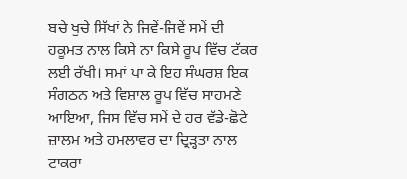ਬਚੇ ਖੁਚੇ ਸਿੱਖਾਂ ਨੇ ਜਿਵੇਂ-ਜਿਵੇਂ ਸਮੇਂ ਦੀ ਹਕੂਮਤ ਨਾਲ ਕਿਸੇ ਨਾ ਕਿਸੇ ਰੂਪ ਵਿੱਚ ਟੱਕਰ ਲਈ ਰੱਖੀ। ਸਮਾਂ ਪਾ ਕੇ ਇਹ ਸੰਘਰਸ਼ ਇਕ ਸੰਗਠਨ ਅਤੇ ਵਿਸ਼ਾਲ ਰੂਪ ਵਿੱਚ ਸਾਹਮਣੇ ਆਇਆ, ਜਿਸ ਵਿੱਚ ਸਮੇਂ ਦੇ ਹਰ ਵੱਡੇ-ਛੋਟੇ ਜ਼ਾਲਮ ਅਤੇ ਹਮਲਾਵਰ ਦਾ ਦ੍ਰਿੜ੍ਹਤਾ ਨਾਲ ਟਾਕਰਾ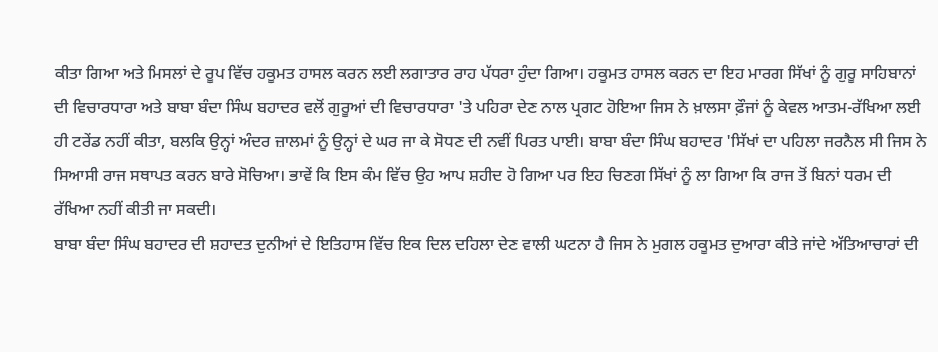ਕੀਤਾ ਗਿਆ ਅਤੇ ਮਿਸਲਾਂ ਦੇ ਰੂਪ ਵਿੱਚ ਹਕੂਮਤ ਹਾਸਲ ਕਰਨ ਲਈ ਲਗਾਤਾਰ ਰਾਹ ਪੱਧਰਾ ਹੁੰਦਾ ਗਿਆ। ਹਕੂਮਤ ਹਾਸਲ ਕਰਨ ਦਾ ਇਹ ਮਾਰਗ ਸਿੱਖਾਂ ਨੂੰ ਗੁਰੂ ਸਾਹਿਬਾਨਾਂ ਦੀ ਵਿਚਾਰਧਾਰਾ ਅਤੇ ਬਾਬਾ ਬੰਦਾ ਸਿੰਘ ਬਹਾਦਰ ਵਲੋਂ ਗੁਰੂਆਂ ਦੀ ਵਿਚਾਰਧਾਰਾ 'ਤੇ ਪਹਿਰਾ ਦੇਣ ਨਾਲ ਪ੍ਰਗਟ ਹੋਇਆ ਜਿਸ ਨੇ ਖ਼ਾਲਸਾ ਫ਼ੌਜਾਂ ਨੂੰ ਕੇਵਲ ਆਤਮ-ਰੱਖਿਆ ਲਈ ਹੀ ਟਰੇਂਡ ਨਹੀਂ ਕੀਤਾ, ਬਲਕਿ ਉਨ੍ਹਾਂ ਅੰਦਰ ਜ਼ਾਲਮਾਂ ਨੂੰ ਉਨ੍ਹਾਂ ਦੇ ਘਰ ਜਾ ਕੇ ਸੋਧਣ ਦੀ ਨਵੀਂ ਪਿਰਤ ਪਾਈ। ਬਾਬਾ ਬੰਦਾ ਸਿੰਘ ਬਹਾਦਰ 'ਸਿੱਖਾਂ ਦਾ ਪਹਿਲਾ ਜਰਨੈਲ ਸੀ ਜਿਸ ਨੇ ਸਿਆਸੀ ਰਾਜ ਸਥਾਪਤ ਕਰਨ ਬਾਰੇ ਸੋਚਿਆ। ਭਾਵੇਂ ਕਿ ਇਸ ਕੰਮ ਵਿੱਚ ਉਹ ਆਪ ਸ਼ਹੀਦ ਹੋ ਗਿਆ ਪਰ ਇਹ ਚਿਣਗ ਸਿੱਖਾਂ ਨੂੰ ਲਾ ਗਿਆ ਕਿ ਰਾਜ ਤੋਂ ਬਿਨਾਂ ਧਰਮ ਦੀ ਰੱਖਿਆ ਨਹੀਂ ਕੀਤੀ ਜਾ ਸਕਦੀ।
ਬਾਬਾ ਬੰਦਾ ਸਿੰਘ ਬਹਾਦਰ ਦੀ ਸ਼ਹਾਦਤ ਦੁਨੀਆਂ ਦੇ ਇਤਿਹਾਸ ਵਿੱਚ ਇਕ ਦਿਲ ਦਹਿਲਾ ਦੇਣ ਵਾਲੀ ਘਟਨਾ ਹੈ ਜਿਸ ਨੇ ਮੁਗਲ ਹਕੂਮਤ ਦੁਆਰਾ ਕੀਤੇ ਜਾਂਦੇ ਅੱਤਿਆਚਾਰਾਂ ਦੀ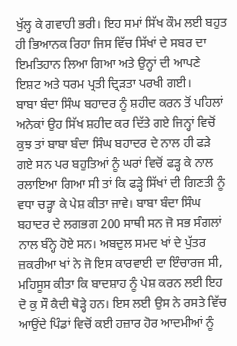ਖੁੱਲ੍ਹ ਕੇ ਗਵਾਹੀ ਭਰੀ। ਇਹ ਸਮਾਂ ਸਿੱਖ ਕੌਮ ਲਈ ਬਹੁਤ ਹੀ ਭਿਆਨਕ ਰਿਹਾ ਜਿਸ ਵਿੱਚ ਸਿੱਖਾਂ ਦੇ ਸਬਰ ਦਾ ਇਮਤਿਹਾਨ ਲਿਆ ਗਿਆ ਅਤੇ ਉਨ੍ਹਾਂ ਦੀ ਆਪਣੇ ਇਸ਼ਟ ਅਤੇ ਧਰਮ ਪ੍ਰਤੀ ਦ੍ਰਿੜਤਾ ਪਰਖੀ ਗਈ।
ਬਾਬਾ ਬੰਦਾ ਸਿੰਘ ਬਹਾਦਰ ਨੂੰ ਸ਼ਹੀਦ ਕਰਨ ਤੋਂ ਪਹਿਲਾਂ ਅਨੇਕਾਂ ਉਹ ਸਿੱਖ ਸ਼ਹੀਦ ਕਰ ਦਿੱਤੇ ਗਏ ਜਿਨ੍ਹਾਂ ਵਿਚੋਂ ਕੁਝ ਤਾਂ ਬਾਬਾ ਬੰਦਾ ਸਿੰਘ ਬਹਾਦਰ ਦੇ ਨਾਲ ਹੀ ਫੜੇ ਗਏ ਸਨ ਪਰ ਬਹੁਤਿਆਂ ਨੂੰ ਘਰਾਂ ਵਿਚੋਂ ਫੜ੍ਹ ਕੇ ਨਾਲ ਰਲਾਇਆ ਗਿਆ ਸੀ ਤਾਂ ਕਿ ਫੜ੍ਹੇ ਸਿੱਖਾਂ ਦੀ ਗਿਣਤੀ ਨੂੰ ਵਧਾ ਚੜ੍ਹਾ ਕੇ ਪੇਸ਼ ਕੀਤਾ ਜਾਵੇ। ਬਾਬਾ ਬੰਦਾ ਸਿੰਘ ਬਹਾਦਰ ਦੇ ਲਗਭਗ 200 ਸਾਥੀ ਸਨ ਜੋ ਸਭ ਸੰਗਲਾਂ ਨਾਲ ਬੰਨ੍ਹੇ ਹੋਏ ਸਨ। ਅਬਦੁਲ ਸਮਦ ਖਾਂ ਦੇ ਪੁੱਤਰ ਜ਼ਕਰੀਆ ਖਾਂ ਨੇ ਜੋ ਇਸ ਕਾਰਵਾਈ ਦਾ ਇੰਚਾਰਜ ਸੀ, ਮਹਿਸੂਸ ਕੀਤਾ ਕਿ ਬਾਦਸ਼ਾਹ ਨੂੰ ਪੇਸ਼ ਕਰਨ ਲਈ ਇਹ ਦੋ ਕੁ ਸੌ ਕੈਦੀ ਥੋੜ੍ਹੇ ਹਨ। ਇਸ ਲਈ ਉਸ ਨੇ ਰਸਤੇ ਵਿੱਚ ਆਉਂਦੇ ਪਿੰਡਾਂ ਵਿਚੋਂ ਕਈ ਹਜ਼ਾਰ ਹੋਰ ਆਦਮੀਆਂ ਨੂੰ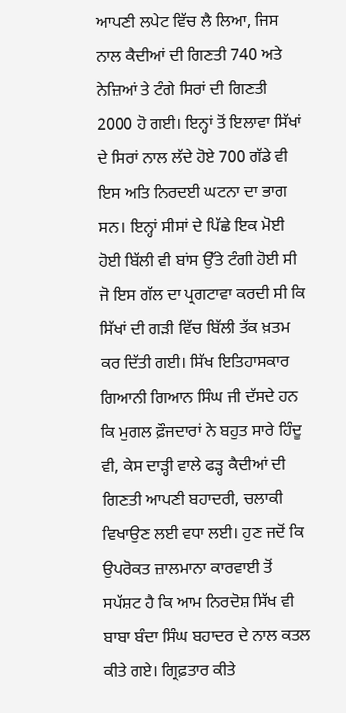ਆਪਣੀ ਲਪੇਟ ਵਿੱਚ ਲੈ ਲਿਆ, ਜਿਸ ਨਾਲ ਕੈਦੀਆਂ ਦੀ ਗਿਣਤੀ 740 ਅਤੇ ਨੇਜ਼ਿਆਂ ਤੇ ਟੰਗੇ ਸਿਰਾਂ ਦੀ ਗਿਣਤੀ 2000 ਹੋ ਗਈ। ਇਨ੍ਹਾਂ ਤੋਂ ਇਲਾਵਾ ਸਿੱਖਾਂ ਦੇ ਸਿਰਾਂ ਨਾਲ ਲੱਦੇ ਹੋਏ 700 ਗੱਡੇ ਵੀ ਇਸ ਅਤਿ ਨਿਰਦਈ ਘਟਨਾ ਦਾ ਭਾਗ ਸਨ। ਇਨ੍ਹਾਂ ਸੀਸਾਂ ਦੇ ਪਿੱਛੇ ਇਕ ਮੋਈ ਹੋਈ ਬਿੱਲੀ ਵੀ ਬਾਂਸ ਉੱਤੇ ਟੰਗੀ ਹੋਈ ਸੀ ਜੋ ਇਸ ਗੱਲ ਦਾ ਪ੍ਰਗਟਾਵਾ ਕਰਦੀ ਸੀ ਕਿ ਸਿੱਖਾਂ ਦੀ ਗੜੀ ਵਿੱਚ ਬਿੱਲੀ ਤੱਕ ਖ਼ਤਮ ਕਰ ਦਿੱਤੀ ਗਈ। ਸਿੱਖ ਇਤਿਹਾਸਕਾਰ ਗਿਆਨੀ ਗਿਆਨ ਸਿੰਘ ਜੀ ਦੱਸਦੇ ਹਨ ਕਿ ਮੁਗਲ ਫ਼ੌਜਦਾਰਾਂ ਨੇ ਬਹੁਤ ਸਾਰੇ ਹਿੰਦੂ ਵੀ, ਕੇਸ ਦਾੜ੍ਹੀ ਵਾਲੇ ਫੜ੍ਹ ਕੈਦੀਆਂ ਦੀ ਗਿਣਤੀ ਆਪਣੀ ਬਹਾਦਰੀ, ਚਲਾਕੀ ਵਿਖਾਉਣ ਲਈ ਵਧਾ ਲਈ। ਹੁਣ ਜਦੋਂ ਕਿ ਉਪਰੋਕਤ ਜ਼ਾਲਮਾਨਾ ਕਾਰਵਾਈ ਤੋਂ ਸਪੱਸ਼ਟ ਹੈ ਕਿ ਆਮ ਨਿਰਦੋਸ਼ ਸਿੱਖ ਵੀ ਬਾਬਾ ਬੰਦਾ ਸਿੰਘ ਬਹਾਦਰ ਦੇ ਨਾਲ ਕਤਲ ਕੀਤੇ ਗਏ। ਗ੍ਰਿਫ਼ਤਾਰ ਕੀਤੇ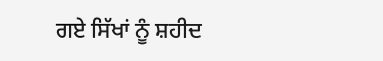ਗਏ ਸਿੱਖਾਂ ਨੂੰ ਸ਼ਹੀਦ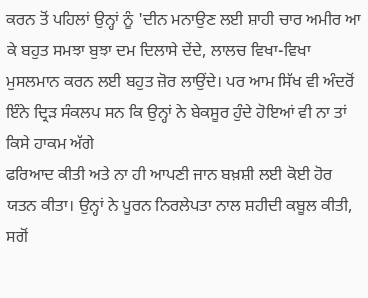ਕਰਨ ਤੋਂ ਪਹਿਲਾਂ ਉਨ੍ਹਾਂ ਨੂੰ 'ਦੀਨ ਮਨਾਉਣ ਲਈ ਸ਼ਾਹੀ ਚਾਰ ਅਮੀਰ ਆ ਕੇ ਬਹੁਤ ਸਮਝਾ ਬੁਝਾ ਦਮ ਦਿਲਾਸੇ ਦੇਂਦੇ, ਲਾਲਚ ਵਿਖਾ-ਵਿਖਾ ਮੁਸਲਮਾਨ ਕਰਨ ਲਈ ਬਹੁਤ ਜ਼ੋਰ ਲਾਉਂਦੇ। ਪਰ ਆਮ ਸਿੱਖ ਵੀ ਅੰਦਰੋਂ ਇੰਨੇ ਦ੍ਰਿੜ ਸੰਕਲਪ ਸਨ ਕਿ ਉਨ੍ਹਾਂ ਨੇ ਬੇਕਸੂਰ ਹੁੰਦੇ ਹੋਇਆਂ ਵੀ ਨਾ ਤਾਂ ਕਿਸੇ ਹਾਕਮ ਅੱਗੇ
ਫਰਿਆਦ ਕੀਤੀ ਅਤੇ ਨਾ ਹੀ ਆਪਣੀ ਜਾਨ ਬਖ਼ਸ਼ੀ ਲਈ ਕੋਈ ਹੋਰ ਯਤਨ ਕੀਤਾ। ਉਨ੍ਹਾਂ ਨੇ ਪੂਰਨ ਨਿਰਲੇਪਤਾ ਨਾਲ ਸ਼ਹੀਦੀ ਕਬੂਲ ਕੀਤੀ, ਸਗੋਂ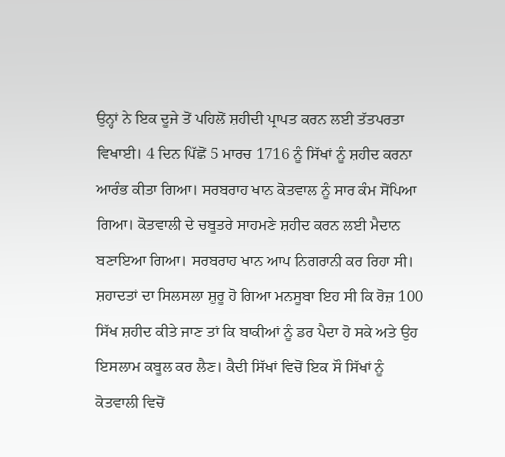ਉਨ੍ਹਾਂ ਨੇ ਇਕ ਦੂਜੇ ਤੋਂ ਪਹਿਲੋਂ ਸ਼ਹੀਦੀ ਪ੍ਰਾਪਤ ਕਰਨ ਲਈ ਤੱਤਪਰਤਾ ਵਿਖਾਈ। 4 ਦਿਨ ਪਿੱਛੋਂ 5 ਮਾਰਚ 1716 ਨੂੰ ਸਿੱਖਾਂ ਨੂੰ ਸ਼ਹੀਦ ਕਰਨਾ ਆਰੰਭ ਕੀਤਾ ਗਿਆ। ਸਰਬਰਾਹ ਖਾਨ ਕੋਤਵਾਲ ਨੂੰ ਸਾਰ ਕੰਮ ਸੋਂਪਿਆ ਗਿਆ। ਕੋਤਵਾਲੀ ਦੇ ਚਬੂਤਰੇ ਸਾਹਮਣੇ ਸ਼ਹੀਦ ਕਰਨ ਲਈ ਮੈਦਾਨ ਬਣਾਇਆ ਗਿਆ। ਸਰਬਰਾਹ ਖਾਨ ਆਪ ਨਿਗਰਾਨੀ ਕਰ ਰਿਹਾ ਸੀ। ਸ਼ਹਾਦਤਾਂ ਦਾ ਸਿਲਸਲਾ ਸ਼ੁਰੂ ਹੋ ਗਿਆ ਮਨਸੂਬਾ ਇਹ ਸੀ ਕਿ ਰੋਜ਼ 100 ਸਿੱਖ ਸ਼ਹੀਦ ਕੀਤੇ ਜਾਣ ਤਾਂ ਕਿ ਬਾਕੀਆਂ ਨੂੰ ਡਰ ਪੈਦਾ ਹੋ ਸਕੇ ਅਤੇ ਉਹ ਇਸਲਾਮ ਕਬੂਲ ਕਰ ਲੈਣ। ਕੈਦੀ ਸਿੱਖਾਂ ਵਿਚੋਂ ਇਕ ਸੌ ਸਿੱਖਾਂ ਨੂੰ ਕੋਤਵਾਲੀ ਵਿਚੋਂ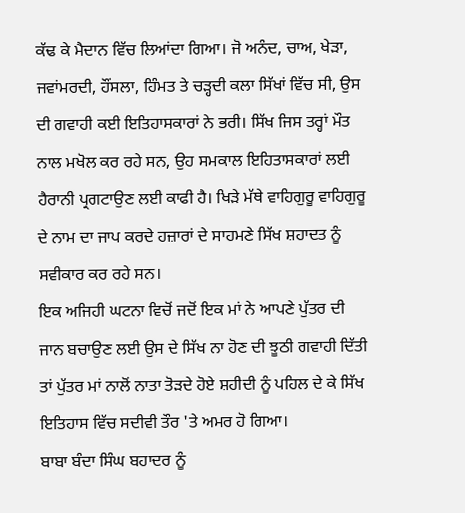ਕੱਢ ਕੇ ਮੈਦਾਨ ਵਿੱਚ ਲਿਆਂਦਾ ਗਿਆ। ਜੋ ਅਨੰਦ, ਚਾਅ, ਖੇੜਾ, ਜਵਾਂਮਰਦੀ, ਹੌਂਸਲਾ, ਹਿੰਮਤ ਤੇ ਚੜ੍ਹਦੀ ਕਲਾ ਸਿੱਖਾਂ ਵਿੱਚ ਸੀ, ਉਸ ਦੀ ਗਵਾਹੀ ਕਈ ਇਤਿਹਾਸਕਾਰਾਂ ਨੇ ਭਰੀ। ਸਿੱਖ ਜਿਸ ਤਰ੍ਹਾਂ ਮੌਤ ਨਾਲ ਮਖੋਲ ਕਰ ਰਹੇ ਸਨ, ਉਹ ਸਮਕਾਲ ਇਹਿਤਾਸਕਾਰਾਂ ਲਈ ਹੈਰਾਨੀ ਪ੍ਰਗਟਾਉਣ ਲਈ ਕਾਫੀ ਹੈ। ਖਿੜੇ ਮੱਥੇ ਵਾਹਿਗੁਰੂ ਵਾਹਿਗੁਰੂ ਦੇ ਨਾਮ ਦਾ ਜਾਪ ਕਰਦੇ ਹਜ਼ਾਰਾਂ ਦੇ ਸਾਹਮਣੇ ਸਿੱਖ ਸ਼ਹਾਦਤ ਨੂੰ ਸਵੀਕਾਰ ਕਰ ਰਹੇ ਸਨ।
ਇਕ ਅਜਿਹੀ ਘਟਨਾ ਵਿਚੋਂ ਜਦੋਂ ਇਕ ਮਾਂ ਨੇ ਆਪਣੇ ਪੁੱਤਰ ਦੀ ਜਾਨ ਬਚਾਉਣ ਲਈ ਉਸ ਦੇ ਸਿੱਖ ਨਾ ਹੋਣ ਦੀ ਝੂਠੀ ਗਵਾਹੀ ਦਿੱਤੀ ਤਾਂ ਪੁੱਤਰ ਮਾਂ ਨਾਲੋਂ ਨਾਤਾ ਤੋੜਦੇ ਹੋਏ ਸ਼ਹੀਦੀ ਨੂੰ ਪਹਿਲ ਦੇ ਕੇ ਸਿੱਖ ਇਤਿਹਾਸ ਵਿੱਚ ਸਦੀਵੀ ਤੌਰ 'ਤੇ ਅਮਰ ਹੋ ਗਿਆ।
ਬਾਬਾ ਬੰਦਾ ਸਿੰਘ ਬਹਾਦਰ ਨੂੰ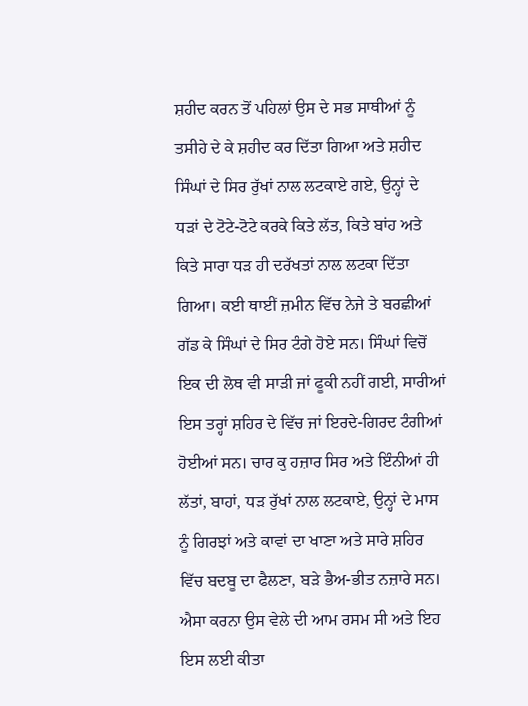ਸ਼ਹੀਦ ਕਰਨ ਤੋਂ ਪਹਿਲਾਂ ਉਸ ਦੇ ਸਭ ਸਾਥੀਆਂ ਨੂੰ ਤਸੀਹੇ ਦੇ ਕੇ ਸ਼ਹੀਦ ਕਰ ਦਿੱਤਾ ਗਿਆ ਅਤੇ ਸ਼ਹੀਦ ਸਿੰਘਾਂ ਦੇ ਸਿਰ ਰੁੱਖਾਂ ਨਾਲ ਲਟਕਾਏ ਗਏ, ਉਨ੍ਹਾਂ ਦੇ ਧੜਾਂ ਦੇ ਟੋਟੇ-ਟੋਟੇ ਕਰਕੇ ਕਿਤੇ ਲੱਤ, ਕਿਤੇ ਬਾਂਹ ਅਤੇ ਕਿਤੇ ਸਾਰਾ ਧੜ ਹੀ ਦਰੱਖਤਾਂ ਨਾਲ ਲਟਕਾ ਦਿੱਤਾ ਗਿਆ। ਕਈ ਥਾਈਂ ਜ਼ਮੀਨ ਵਿੱਚ ਨੇਜੇ ਤੇ ਬਰਛੀਆਂ ਗੱਡ ਕੇ ਸਿੰਘਾਂ ਦੇ ਸਿਰ ਟੰਗੇ ਹੋਏ ਸਨ। ਸਿੰਘਾਂ ਵਿਚੋਂ ਇਕ ਦੀ ਲੋਥ ਵੀ ਸਾੜੀ ਜਾਂ ਫੂਕੀ ਨਹੀਂ ਗਈ, ਸਾਰੀਆਂ ਇਸ ਤਰ੍ਹਾਂ ਸ਼ਹਿਰ ਦੇ ਵਿੱਚ ਜਾਂ ਇਰਦੇ-ਗਿਰਦ ਟੰਗੀਆਂ ਹੋਈਆਂ ਸਨ। ਚਾਰ ਕੁ ਹਜ਼ਾਰ ਸਿਰ ਅਤੇ ਇੰਨੀਆਂ ਹੀ ਲੱਤਾਂ, ਬਾਹਾਂ, ਧੜ ਰੁੱਖਾਂ ਨਾਲ ਲਟਕਾਏ, ਉਨ੍ਹਾਂ ਦੇ ਮਾਸ ਨੂੰ ਗਿਰਝਾਂ ਅਤੇ ਕਾਵਾਂ ਦਾ ਖਾਣਾ ਅਤੇ ਸਾਰੇ ਸ਼ਹਿਰ ਵਿੱਚ ਬਦਬੂ ਦਾ ਫੈਲਣਾ, ਬੜੇ ਭੈਅ-ਭੀਤ ਨਜ਼ਾਰੇ ਸਨ। ਐਸਾ ਕਰਨਾ ਉਸ ਵੇਲੇ ਦੀ ਆਮ ਰਸਮ ਸੀ ਅਤੇ ਇਹ ਇਸ ਲਈ ਕੀਤਾ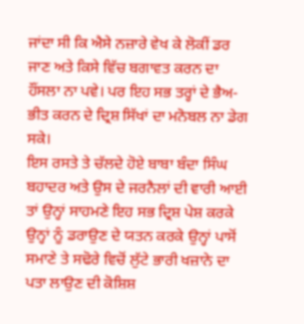ਜਾਂਦਾ ਸੀ ਕਿ ਐਸੇ ਨਜ਼ਾਰੇ ਵੇਖ ਕੇ ਲੋਕੀਂ ਡਰ ਜਾਣ ਅਤੇ ਕਿਸੇ ਵਿੱਚ ਬਗਾਵਤ ਕਰਨ ਦਾ ਹੌਂਸਲਾ ਨਾ ਪਵੇ। ਪਰ ਇਹ ਸਭ ਤਰ੍ਹਾਂ ਦੇ ਭੈਅ-ਭੀਤ ਕਰਨ ਦੇ ਦ੍ਰਿਸ਼ ਸਿੱਖਾਂ ਦਾ ਮਨੋਬਲ ਨਾ ਡੇਗ ਸਕੇ।
ਇਸ ਰਸਤੇ ਤੇ ਚੱਲਦੇ ਹੋਏ ਬਾਬਾ ਬੰਦਾ ਸਿੰਘ ਬਹਾਦਰ ਅਤੇ ਉਸ ਦੇ ਜਰਨੈਲਾਂ ਦੀ ਵਾਰੀ ਆਈ ਤਾਂ ਉਨ੍ਹਾਂ ਸਾਹਮਣੇ ਇਹ ਸਭ ਦ੍ਰਿਸ਼ ਪੇਸ਼ ਕਰਕੇ ਉਨ੍ਹਾਂ ਨੂੰ ਡਰਾਉਣ ਦੇ ਯਤਨ ਕਰਕੇ ਉਨ੍ਹਾਂ ਪਾਸੋਂ ਸਮਾਣੇ ਤੇ ਸਢੋਰੇ ਵਿਚੋਂ ਲੁੱਟੇ ਭਾਰੀ ਖਜ਼ਾਨੇ ਦਾ ਪਤਾ ਲਾਉਣ ਦੀ ਕੋਸ਼ਿਸ਼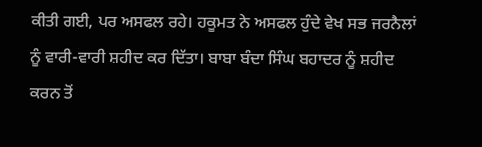ਕੀਤੀ ਗਈ, ਪਰ ਅਸਫਲ ਰਹੇ। ਹਕੂਮਤ ਨੇ ਅਸਫਲ ਹੁੰਦੇ ਵੇਖ ਸਭ ਜਰਨੈਲਾਂ ਨੂੰ ਵਾਰੀ-ਵਾਰੀ ਸ਼ਹੀਦ ਕਰ ਦਿੱਤਾ। ਬਾਬਾ ਬੰਦਾ ਸਿੰਘ ਬਹਾਦਰ ਨੂੰ ਸ਼ਹੀਦ ਕਰਨ ਤੋਂ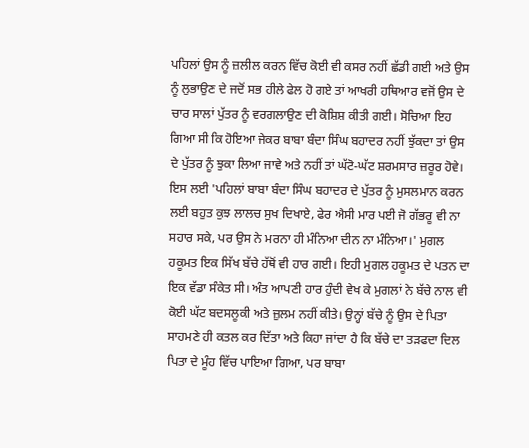ਪਹਿਲਾਂ ਉਸ ਨੂੰ ਜ਼ਲੀਲ ਕਰਨ ਵਿੱਚ ਕੋਈ ਵੀ ਕਸਰ ਨਹੀਂ ਛੱਡੀ ਗਈ ਅਤੇ ਉਸ ਨੂੰ ਲੁਭਾਉਣ ਦੇ ਜਦੋਂ ਸਭ ਹੀਲੇ ਫੇਲ ਹੋ ਗਏ ਤਾਂ ਆਖਰੀ ਹਥਿਆਰ ਵਜੋਂ ਉਸ ਦੇ ਚਾਰ ਸਾਲਾਂ ਪੁੱਤਰ ਨੂੰ ਵਰਗਲਾਉਣ ਦੀ ਕੋਸ਼ਿਸ਼ ਕੀਤੀ ਗਈ। ਸੋਚਿਆ ਇਹ ਗਿਆ ਸੀ ਕਿ ਹੋਇਆ ਜੇਕਰ ਬਾਬਾ ਬੰਦਾ ਸਿੰਘ ਬਹਾਦਰ ਨਹੀਂ ਝੁੱਕਦਾ ਤਾਂ ਉਸ ਦੇ ਪੁੱਤਰ ਨੂੰ ਝੁਕਾ ਲਿਆ ਜਾਵੇ ਅਤੇ ਨਹੀਂ ਤਾਂ ਘੱਟੋ-ਘੱਟ ਸ਼ਰਮਸਾਰ ਜ਼ਰੂਰ ਹੋਵੇ। ਇਸ ਲਈ 'ਪਹਿਲਾਂ ਬਾਬਾ ਬੰਦਾ ਸਿੰਘ ਬਹਾਦਰ ਦੇ ਪੁੱਤਰ ਨੂੰ ਮੁਸਲਮਾਨ ਕਰਨ ਲਈ ਬਹੁਤ ਕੁਝ ਲਾਲਚ ਸੁਖ ਦਿਖਾਏ, ਫੇਰ ਐਸੀ ਮਾਰ ਪਈ ਜੋ ਗੱਭਰੂ ਵੀ ਨਾ ਸਹਾਰ ਸਕੇ, ਪਰ ਉਸ ਨੇ ਮਰਨਾ ਹੀ ਮੰਨਿਆ ਦੀਨ ਨਾ ਮੰਨਿਆ।' ਮੁਗਲ ਹਕੂਮਤ ਇਕ ਸਿੱਖ ਬੱਚੇ ਹੱਥੋਂ ਵੀ ਹਾਰ ਗਈ। ਇਹੀ ਮੁਗਲ ਹਕੂਮਤ ਦੇ ਪਤਨ ਦਾ ਇਕ ਵੱਡਾ ਸੰਕੇਤ ਸੀ। ਅੰਤ ਆਪਣੀ ਹਾਰ ਹੁੰਦੀ ਵੇਖ ਕੇ ਮੁਗਲਾਂ ਨੇ ਬੱਚੇ ਨਾਲ ਵੀ ਕੋਈ ਘੱਟ ਬਦਸਲੂਕੀ ਅਤੇ ਜ਼ੁਲਮ ਨਹੀਂ ਕੀਤੇ। ਉਨ੍ਹਾਂ ਬੱਚੇ ਨੂੰ ਉਸ ਦੇ ਪਿਤਾ ਸਾਹਮਣੇ ਹੀ ਕਤਲ ਕਰ ਦਿੱਤਾ ਅਤੇ ਕਿਹਾ ਜਾਂਦਾ ਹੈ ਕਿ ਬੱਚੇ ਦਾ ਤੜਫਦਾ ਦਿਲ ਪਿਤਾ ਦੇ ਮੂੰਹ ਵਿੱਚ ਪਾਇਆ ਗਿਆ, ਪਰ ਬਾਬਾ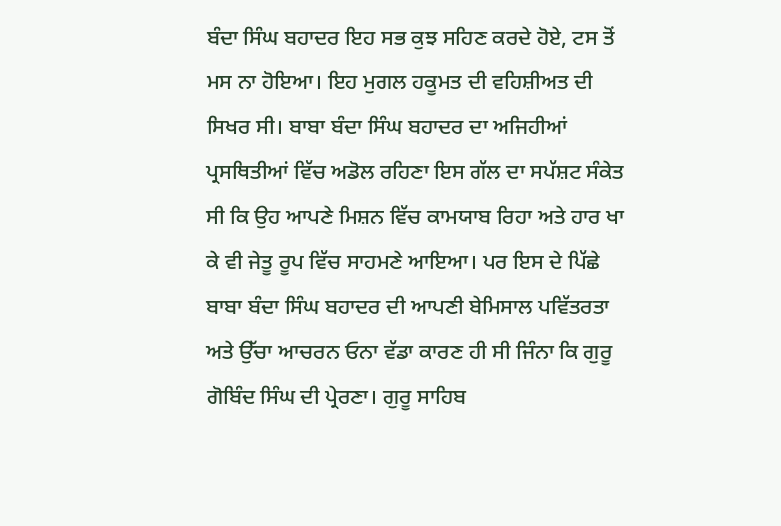ਬੰਦਾ ਸਿੰਘ ਬਹਾਦਰ ਇਹ ਸਭ ਕੁਝ ਸਹਿਣ ਕਰਦੇ ਹੋਏ, ਟਸ ਤੋਂ ਮਸ ਨਾ ਹੋਇਆ। ਇਹ ਮੁਗਲ ਹਕੂਮਤ ਦੀ ਵਹਿਸ਼ੀਅਤ ਦੀ ਸਿਖਰ ਸੀ। ਬਾਬਾ ਬੰਦਾ ਸਿੰਘ ਬਹਾਦਰ ਦਾ ਅਜਿਹੀਆਂ ਪ੍ਰਸਥਿਤੀਆਂ ਵਿੱਚ ਅਡੋਲ ਰਹਿਣਾ ਇਸ ਗੱਲ ਦਾ ਸਪੱਸ਼ਟ ਸੰਕੇਤ ਸੀ ਕਿ ਉਹ ਆਪਣੇ ਮਿਸ਼ਨ ਵਿੱਚ ਕਾਮਯਾਬ ਰਿਹਾ ਅਤੇ ਹਾਰ ਖਾ ਕੇ ਵੀ ਜੇਤੂ ਰੂਪ ਵਿੱਚ ਸਾਹਮਣੇ ਆਇਆ। ਪਰ ਇਸ ਦੇ ਪਿੱਛੇ ਬਾਬਾ ਬੰਦਾ ਸਿੰਘ ਬਹਾਦਰ ਦੀ ਆਪਣੀ ਬੇਮਿਸਾਲ ਪਵਿੱਤਰਤਾ ਅਤੇ ਉੱਚਾ ਆਚਰਨ ਓਨਾ ਵੱਡਾ ਕਾਰਣ ਹੀ ਸੀ ਜਿੰਨਾ ਕਿ ਗੁਰੂ ਗੋਬਿੰਦ ਸਿੰਘ ਦੀ ਪ੍ਰੇਰਣਾ। ਗੁਰੂ ਸਾਹਿਬ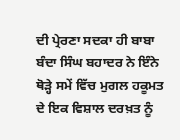ਦੀ ਪ੍ਰੇਰਣਾ ਸਦਕਾ ਹੀ ਬਾਬਾ ਬੰਦਾ ਸਿੰਘ ਬਹਾਦਰ ਨੇ ਇੰਨੇ ਥੋੜ੍ਹੇ ਸਮੇਂ ਵਿੱਚ ਮੁਗਲ ਹਕੂਮਤ ਦੇ ਇਕ ਵਿਸ਼ਾਲ ਦਰਖ਼ਤ ਨੂੰ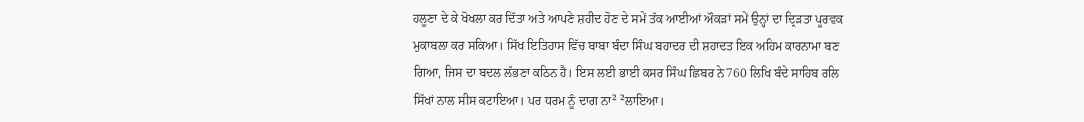ਹਲੂਣਾ ਦੇ ਕੇ ਖੋਖਲਾ ਕਰ ਦਿੱਤਾ ਅਤੇ ਆਪਣੇ ਸ਼ਹੀਦ ਹੋਣ ਦੇ ਸਮੇਂ ਤੱਕ ਆਈਆਂ ਔਕੜਾਂ ਸਮੇਂ ਉਨ੍ਹਾਂ ਦਾ ਦ੍ਰਿੜਤਾ ਪੂਰਵਕ ਮੁਕਾਬਲਾ ਕਰ ਸਕਿਆ। ਸਿੱਖ ਇਤਿਹਾਸ ਵਿੱਚ ਬਾਬਾ ਬੰਦਾ ਸਿੰਘ ਬਹਾਦਰ ਦੀ ਸ਼ਹਾਦਤ ਇਕ ਅਹਿਮ ਕਾਰਨਾਮਾ ਬਣ ਗਿਆ, ਜਿਸ ਦਾ ਬਦਲ ਲੱਭਣਾ ਕਠਿਨ ਹੈ। ਇਸ ਲਈ ਭਾਈ ਕਸਰ ਸਿੰਘ ਛਿਬਰ ਨੇ760 ਲਿਖਿ ਬੰਦੇ ਸਾਹਿਬ ਰਲਿ ਸਿੱਖਾਂ ਨਾਲ ਸੀਸ ਕਟਾਇਆ। ਪਰ ਧਰਮ ਨੂੰ ਦਾਗ ਨਾ² ²ਲਾਇਆ।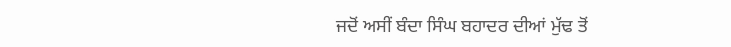ਜਦੋਂ ਅਸੀਂ ਬੰਦਾ ਸਿੰਘ ਬਹਾਦਰ ਦੀਆਂ ਮੁੱਢ ਤੋਂ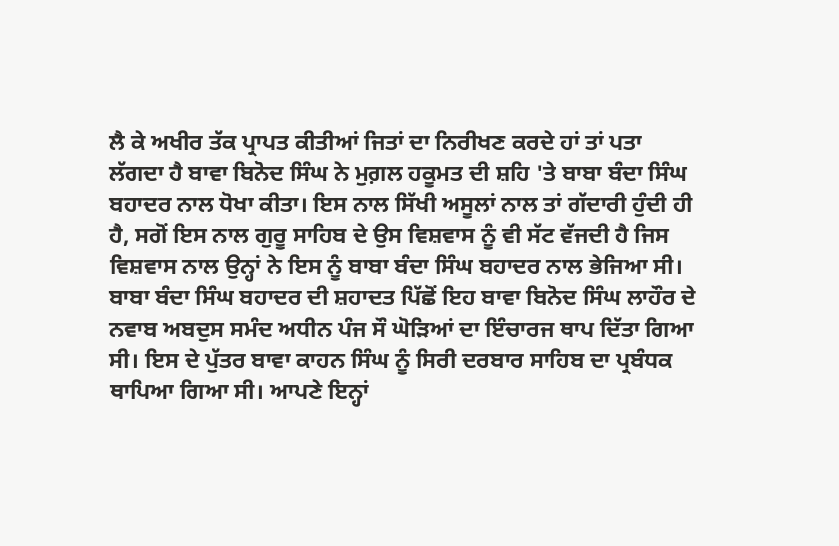ਲੈ ਕੇ ਅਖੀਰ ਤੱਕ ਪ੍ਰਾਪਤ ਕੀਤੀਆਂ ਜਿਤਾਂ ਦਾ ਨਿਰੀਖਣ ਕਰਦੇ ਹਾਂ ਤਾਂ ਪਤਾ ਲੱਗਦਾ ਹੈ ਬਾਵਾ ਬਿਨੋਦ ਸਿੰਘ ਨੇ ਮੁਗ਼ਲ ਹਕੂਮਤ ਦੀ ਸ਼ਹਿ 'ਤੇ ਬਾਬਾ ਬੰਦਾ ਸਿੰਘ ਬਹਾਦਰ ਨਾਲ ਧੋਖਾ ਕੀਤਾ। ਇਸ ਨਾਲ ਸਿੱਖੀ ਅਸੂਲਾਂ ਨਾਲ ਤਾਂ ਗੱਦਾਰੀ ਹੁੰਦੀ ਹੀ ਹੈ, ਸਗੋਂ ਇਸ ਨਾਲ ਗੁਰੂ ਸਾਹਿਬ ਦੇ ਉਸ ਵਿਸ਼ਵਾਸ ਨੂੰ ਵੀ ਸੱਟ ਵੱਜਦੀ ਹੈ ਜਿਸ ਵਿਸ਼ਵਾਸ ਨਾਲ ਉਨ੍ਹਾਂ ਨੇ ਇਸ ਨੂੰ ਬਾਬਾ ਬੰਦਾ ਸਿੰਘ ਬਹਾਦਰ ਨਾਲ ਭੇਜਿਆ ਸੀ। ਬਾਬਾ ਬੰਦਾ ਸਿੰਘ ਬਹਾਦਰ ਦੀ ਸ਼ਹਾਦਤ ਪਿੱਛੋਂ ਇਹ ਬਾਵਾ ਬਿਨੋਦ ਸਿੰਘ ਲਾਹੌਰ ਦੇ ਨਵਾਬ ਅਬਦੁਸ ਸਮੰਦ ਅਧੀਨ ਪੰਜ ਸੌ ਘੋੜਿਆਂ ਦਾ ਇੰਚਾਰਜ ਥਾਪ ਦਿੱਤਾ ਗਿਆ ਸੀ। ਇਸ ਦੇ ਪੁੱਤਰ ਬਾਵਾ ਕਾਹਨ ਸਿੰਘ ਨੂੰ ਸਿਰੀ ਦਰਬਾਰ ਸਾਹਿਬ ਦਾ ਪ੍ਰਬੰਧਕ ਥਾਪਿਆ ਗਿਆ ਸੀ। ਆਪਣੇ ਇਨ੍ਹਾਂ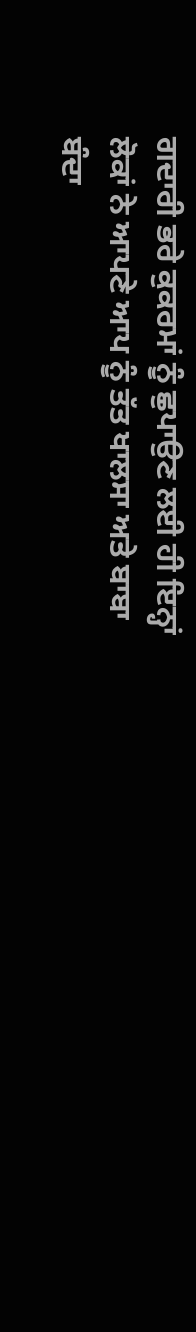ਗਦਾਰੀ ਭਰੇ ਕੁਕਰਮਾਂ ਨੂੰ ਛੁਪਾਉਣ ਲਈ ਹੀ ਇਨ੍ਹਾਂ ਲੋਕਾਂ ਨੇ ਆਪਣੇ ਆਪ ਨੂੰ ਤੱਤ ਖਾਲਸਾ ਅਤੇ ਬਾਬਾ ਬੰਦਾ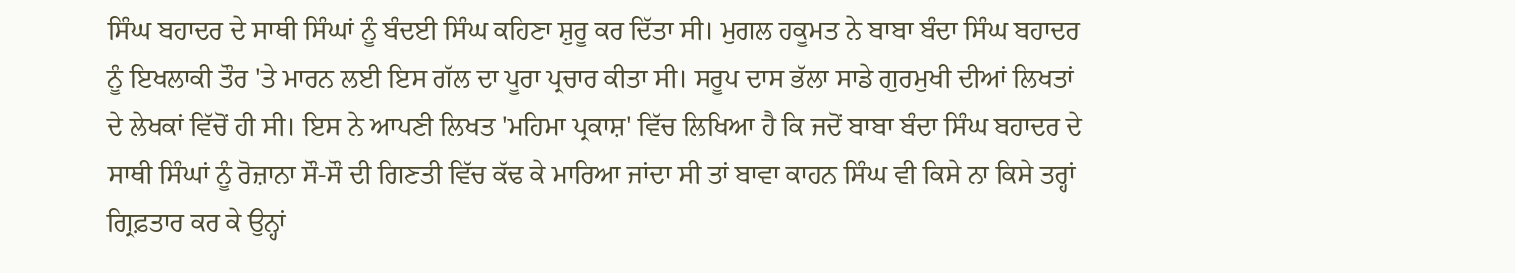ਸਿੰਘ ਬਹਾਦਰ ਦੇ ਸਾਥੀ ਸਿੰਘਾਂ ਨੂੰ ਬੰਦਈ ਸਿੰਘ ਕਹਿਣਾ ਸ਼ੁਰੂ ਕਰ ਦਿੱਤਾ ਸੀ। ਮੁਗਲ ਹਕੂਮਤ ਨੇ ਬਾਬਾ ਬੰਦਾ ਸਿੰਘ ਬਹਾਦਰ ਨੂੰ ਇਖਲਾਕੀ ਤੌਰ 'ਤੇ ਮਾਰਨ ਲਈ ਇਸ ਗੱਲ ਦਾ ਪੂਰਾ ਪ੍ਰਚਾਰ ਕੀਤਾ ਸੀ। ਸਰੂਪ ਦਾਸ ਭੱਲਾ ਸਾਡੇ ਗੁਰਮੁਖੀ ਦੀਆਂ ਲਿਖਤਾਂ ਦੇ ਲੇਖਕਾਂ ਵਿੱਚੋਂ ਹੀ ਸੀ। ਇਸ ਨੇ ਆਪਣੀ ਲਿਖਤ 'ਮਹਿਮਾ ਪ੍ਰਕਾਸ਼' ਵਿੱਚ ਲਿਖਿਆ ਹੈ ਕਿ ਜਦੋਂ ਬਾਬਾ ਬੰਦਾ ਸਿੰਘ ਬਹਾਦਰ ਦੇ ਸਾਥੀ ਸਿੰਘਾਂ ਨੂੰ ਰੋਜ਼ਾਨਾ ਸੌ-ਸੌ ਦੀ ਗਿਣਤੀ ਵਿੱਚ ਕੱਢ ਕੇ ਮਾਰਿਆ ਜਾਂਦਾ ਸੀ ਤਾਂ ਬਾਵਾ ਕਾਹਨ ਸਿੰਘ ਵੀ ਕਿਸੇ ਨਾ ਕਿਸੇ ਤਰ੍ਹਾਂ ਗ੍ਰਿਫ਼ਤਾਰ ਕਰ ਕੇ ਉਨ੍ਹਾਂ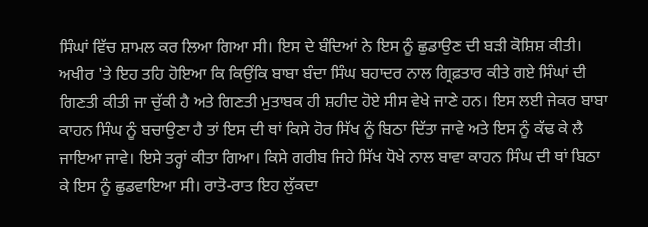ਸਿੰਘਾਂ ਵਿੱਚ ਸ਼ਾਮਲ ਕਰ ਲਿਆ ਗਿਆ ਸੀ। ਇਸ ਦੇ ਬੰਦਿਆਂ ਨੇ ਇਸ ਨੂੰ ਛੁਡਾਉਣ ਦੀ ਬੜੀ ਕੋਸ਼ਿਸ਼ ਕੀਤੀ। ਅਖੀਰ 'ਤੇ ਇਹ ਤਹਿ ਹੋਇਆ ਕਿ ਕਿਉਂਕਿ ਬਾਬਾ ਬੰਦਾ ਸਿੰਘ ਬਹਾਦਰ ਨਾਲ ਗ੍ਰਿਫ਼ਤਾਰ ਕੀਤੇ ਗਏ ਸਿੰਘਾਂ ਦੀ ਗਿਣਤੀ ਕੀਤੀ ਜਾ ਚੁੱਕੀ ਹੈ ਅਤੇ ਗਿਣਤੀ ਮੁਤਾਬਕ ਹੀ ਸ਼ਹੀਦ ਹੋਏ ਸੀਸ ਵੇਖੇ ਜਾਣੇ ਹਨ। ਇਸ ਲਈ ਜੇਕਰ ਬਾਬਾ ਕਾਹਨ ਸਿੰਘ ਨੂੰ ਬਚਾਉਣਾ ਹੈ ਤਾਂ ਇਸ ਦੀ ਥਾਂ ਕਿਸੇ ਹੋਰ ਸਿੱਖ ਨੂੰ ਬਿਠਾ ਦਿੱਤਾ ਜਾਵੇ ਅਤੇ ਇਸ ਨੂੰ ਕੱਢ ਕੇ ਲੈ ਜਾਇਆ ਜਾਵੇ। ਇਸੇ ਤਰ੍ਹਾਂ ਕੀਤਾ ਗਿਆ। ਕਿਸੇ ਗਰੀਬ ਜਿਹੇ ਸਿੱਖ ਧੋਖੇ ਨਾਲ ਬਾਵਾ ਕਾਹਨ ਸਿੰਘ ਦੀ ਥਾਂ ਬਿਠਾ ਕੇ ਇਸ ਨੂੰ ਛੁਡਵਾਇਆ ਸੀ। ਰਾਤੋ-ਰਾਤ ਇਹ ਲੁੱਕਦਾ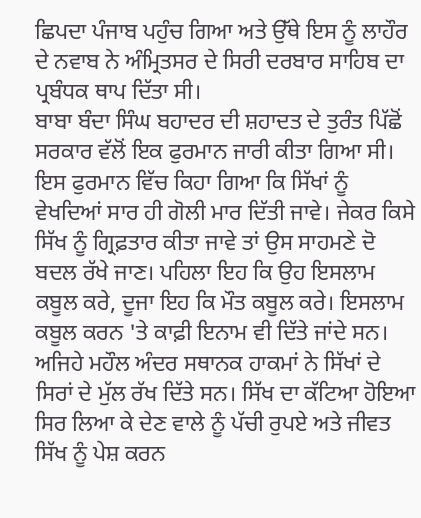ਛਿਪਦਾ ਪੰਜਾਬ ਪਹੁੰਚ ਗਿਆ ਅਤੇ ਉੱਥੇ ਇਸ ਨੂੰ ਲਾਹੌਰ ਦੇ ਨਵਾਬ ਨੇ ਅੰਮ੍ਰਿਤਸਰ ਦੇ ਸਿਰੀ ਦਰਬਾਰ ਸਾਹਿਬ ਦਾ ਪ੍ਰਬੰਧਕ ਥਾਪ ਦਿੱਤਾ ਸੀ।
ਬਾਬਾ ਬੰਦਾ ਸਿੰਘ ਬਹਾਦਰ ਦੀ ਸ਼ਹਾਦਤ ਦੇ ਤੁਰੰਤ ਪਿੱਛੋਂ ਸਰਕਾਰ ਵੱਲੋਂ ਇਕ ਫੁਰਮਾਨ ਜਾਰੀ ਕੀਤਾ ਗਿਆ ਸੀ। ਇਸ ਫੁਰਮਾਨ ਵਿੱਚ ਕਿਹਾ ਗਿਆ ਕਿ ਸਿੱਖਾਂ ਨੂੰ ਵੇਖਦਿਆਂ ਸਾਰ ਹੀ ਗੋਲੀ ਮਾਰ ਦਿੱਤੀ ਜਾਵੇ। ਜੇਕਰ ਕਿਸੇ ਸਿੱਖ ਨੂੰ ਗ੍ਰਿਫ਼ਤਾਰ ਕੀਤਾ ਜਾਵੇ ਤਾਂ ਉਸ ਸਾਹਮਣੇ ਦੋ ਬਦਲ ਰੱਖੇ ਜਾਣ। ਪਹਿਲਾ ਇਹ ਕਿ ਉਹ ਇਸਲਾਮ ਕਬੂਲ ਕਰੇ, ਦੂਜਾ ਇਹ ਕਿ ਮੌਤ ਕਬੂਲ ਕਰੇ। ਇਸਲਾਮ ਕਬੂਲ ਕਰਨ 'ਤੇ ਕਾਫ਼ੀ ਇਨਾਮ ਵੀ ਦਿੱਤੇ ਜਾਂਦੇ ਸਨ। ਅਜਿਹੇ ਮਹੌਲ ਅੰਦਰ ਸਥਾਨਕ ਹਾਕਮਾਂ ਨੇ ਸਿੱਖਾਂ ਦੇ ਸਿਰਾਂ ਦੇ ਮੁੱਲ ਰੱਖ ਦਿੱਤੇ ਸਨ। ਸਿੱਖ ਦਾ ਕੱਟਿਆ ਹੋਇਆ ਸਿਰ ਲਿਆ ਕੇ ਦੇਣ ਵਾਲੇ ਨੂੰ ਪੱਚੀ ਰੁਪਏ ਅਤੇ ਜੀਵਤ ਸਿੱਖ ਨੂੰ ਪੇਸ਼ ਕਰਨ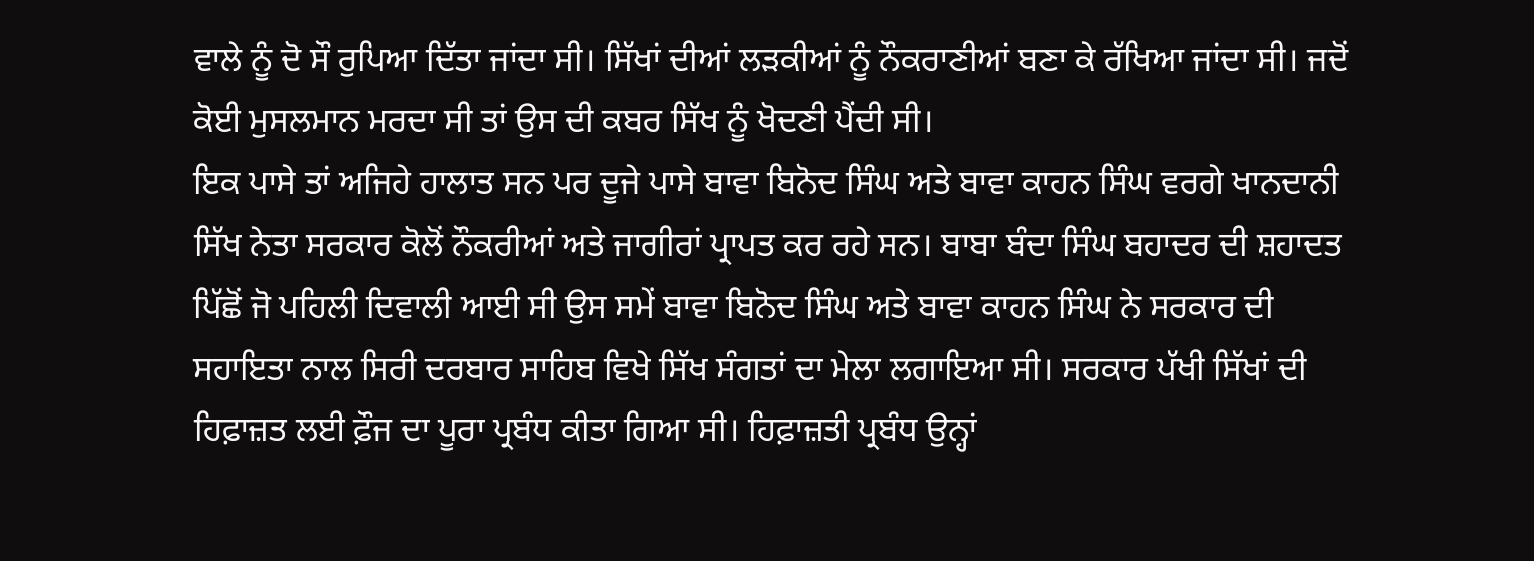ਵਾਲੇ ਨੂੰ ਦੋ ਸੌ ਰੁਪਿਆ ਦਿੱਤਾ ਜਾਂਦਾ ਸੀ। ਸਿੱਖਾਂ ਦੀਆਂ ਲੜਕੀਆਂ ਨੂੰ ਨੌਕਰਾਣੀਆਂ ਬਣਾ ਕੇ ਰੱਖਿਆ ਜਾਂਦਾ ਸੀ। ਜਦੋਂ ਕੋਈ ਮੁਸਲਮਾਨ ਮਰਦਾ ਸੀ ਤਾਂ ਉਸ ਦੀ ਕਬਰ ਸਿੱਖ ਨੂੰ ਖੋਦਣੀ ਪੈਂਦੀ ਸੀ।
ਇਕ ਪਾਸੇ ਤਾਂ ਅਜਿਹੇ ਹਾਲਾਤ ਸਨ ਪਰ ਦੂਜੇ ਪਾਸੇ ਬਾਵਾ ਬਿਨੋਦ ਸਿੰਘ ਅਤੇ ਬਾਵਾ ਕਾਹਨ ਸਿੰਘ ਵਰਗੇ ਖਾਨਦਾਨੀ ਸਿੱਖ ਨੇਤਾ ਸਰਕਾਰ ਕੋਲੋਂ ਨੌਕਰੀਆਂ ਅਤੇ ਜਾਗੀਰਾਂ ਪ੍ਰਾਪਤ ਕਰ ਰਹੇ ਸਨ। ਬਾਬਾ ਬੰਦਾ ਸਿੰਘ ਬਹਾਦਰ ਦੀ ਸ਼ਹਾਦਤ ਪਿੱਛੋਂ ਜੋ ਪਹਿਲੀ ਦਿਵਾਲੀ ਆਈ ਸੀ ਉਸ ਸਮੇਂ ਬਾਵਾ ਬਿਨੋਦ ਸਿੰਘ ਅਤੇ ਬਾਵਾ ਕਾਹਨ ਸਿੰਘ ਨੇ ਸਰਕਾਰ ਦੀ ਸਹਾਇਤਾ ਨਾਲ ਸਿਰੀ ਦਰਬਾਰ ਸਾਹਿਬ ਵਿਖੇ ਸਿੱਖ ਸੰਗਤਾਂ ਦਾ ਮੇਲਾ ਲਗਾਇਆ ਸੀ। ਸਰਕਾਰ ਪੱਖੀ ਸਿੱਖਾਂ ਦੀ ਹਿਫ਼ਾਜ਼ਤ ਲਈ ਫ਼ੌਜ ਦਾ ਪੂਰਾ ਪ੍ਰਬੰਧ ਕੀਤਾ ਗਿਆ ਸੀ। ਹਿਫ਼ਾਜ਼ਤੀ ਪ੍ਰਬੰਧ ਉਨ੍ਹਾਂ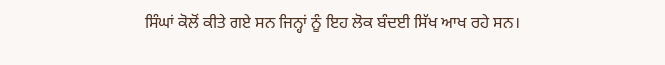ਸਿੰਘਾਂ ਕੋਲੋਂ ਕੀਤੇ ਗਏ ਸਨ ਜਿਨ੍ਹਾਂ ਨੂੰ ਇਹ ਲੋਕ ਬੰਦਈ ਸਿੱਖ ਆਖ ਰਹੇ ਸਨ।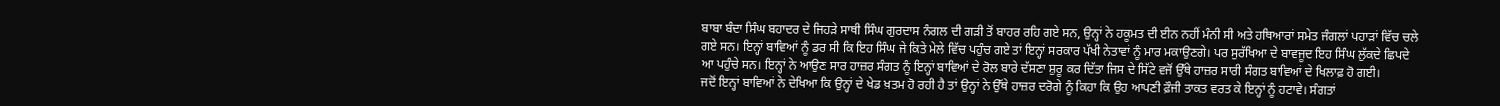ਬਾਬਾ ਬੰਦਾ ਸਿੰਘ ਬਹਾਦਰ ਦੇ ਜਿਹੜੇ ਸਾਥੀ ਸਿੰਘ ਗੁਰਦਾਸ ਨੰਗਲ ਦੀ ਗੜੀ ਤੋਂ ਬਾਹਰ ਰਹਿ ਗਏ ਸਨ, ਉਨ੍ਹਾਂ ਨੇ ਹਕੂਮਤ ਦੀ ਈਨ ਨਹੀਂ ਮੰਨੀ ਸੀ ਅਤੇ ਹਥਿਆਰਾਂ ਸਮੇਤ ਜੰਗਲਾਂ ਪਹਾੜਾਂ ਵਿੱਚ ਚਲੇ ਗਏ ਸਨ। ਇਨ੍ਹਾਂ ਬਾਵਿਆਂ ਨੂੰ ਡਰ ਸੀ ਕਿ ਇਹ ਸਿੰਘ ਜੇ ਕਿਤੇ ਮੇਲੇ ਵਿੱਚ ਪਹੁੰਚ ਗਏ ਤਾਂ ਇਨ੍ਹਾਂ ਸਰਕਾਰ ਪੱਖੀ ਨੇਤਾਵਾਂ ਨੂੰ ਮਾਰ ਮਕਾਉਣਗੇ। ਪਰ ਸੁਰੱਖਿਆ ਦੇ ਬਾਵਜੂਦ ਇਹ ਸਿੰਘ ਲੁੱਕਦੇ ਛਿਪਦੇ ਆ ਪਹੁੰਚੇ ਸਨ। ਇਨ੍ਹਾਂ ਨੇ ਆਉਣ ਸਾਰ ਹਾਜ਼ਰ ਸੰਗਤ ਨੂੰ ਇਨ੍ਹਾਂ ਬਾਵਿਆਂ ਦੇ ਰੋਲ ਬਾਰੇ ਦੱਸਣਾ ਸ਼ੁਰੂ ਕਰ ਦਿੱਤਾ ਜਿਸ ਦੇ ਸਿੱਟੇ ਵਜੋਂ ਉੱਥੇ ਹਾਜ਼ਰ ਸਾਰੀ ਸੰਗਤ ਬਾਵਿਆਂ ਦੇ ਖਿਲਾਫ਼ ਹੋ ਗਈ।
ਜਦੋਂ ਇਨ੍ਹਾਂ ਬਾਵਿਆਂ ਨੇ ਦੇਖਿਆ ਕਿ ਉਨ੍ਹਾਂ ਦੇ ਖੇਡ ਖ਼ਤਮ ਹੋ ਰਹੀ ਹੈ ਤਾਂ ਉਨ੍ਹਾਂ ਨੇ ਉੱਥੇ ਹਾਜ਼ਰ ਦਰੋਗੇ ਨੂੰ ਕਿਹਾ ਕਿ ਉਹ ਆਪਣੀ ਫ਼ੌਜੀ ਤਾਕਤ ਵਰਤ ਕੇ ਇਨ੍ਹਾਂ ਨੂੰ ਹਟਾਵੇ। ਸੰਗਤਾਂ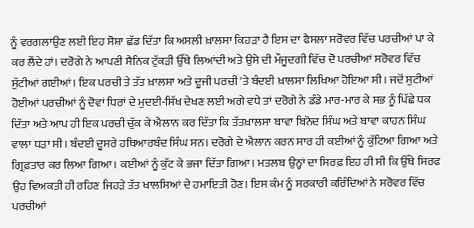ਨੂੰ ਵਰਗਲਾਉਣ ਲਈ ਇਹ ਸੋਸ਼ਾ ਛੱਡ ਦਿੱਤਾ ਕਿ ਅਸਲੀ ਖ਼ਾਲਸਾ ਕਿਹੜਾ ਹੈ ਇਸ ਦਾ ਫੈਸਲਾ ਸਰੋਵਰ ਵਿੱਚ ਪਰਚੀਆਂ ਪਾ ਕੇ ਕਰ ਲੈਂਦੇ ਹਾਂ। ਦਰੋਗੇ ਨੇ ਆਪਣੀ ਸੈਨਿਕ ਟੁੱਕੜੀ ਉੱਥੇ ਲਿਆਂਦੀ ਅਤੇ ਉਸੇ ਦੀ ਮੌਜੂਦਗੀ ਵਿੱਚ ਦੋ ਪਰਚੀਆਂ ਸਰੋਵਰ ਵਿੱਚ ਸੁੱਟੀਆਂ ਗਈਆਂ। ਇਕ ਪਰਚੀ ਤੇ ਤੱਤ ਖ਼ਾਲਸਾ ਅਤੇ ਦੂਜੀ ਪਰਚੀ 'ਤੇ ਬੰਦਈ ਖ਼ਾਲਸਾ ਲਿਖਿਆ ਹੋਇਆ ਸੀ। ਜਦੋਂ ਸੁਟੀਆਂ ਹੋਈਆਂ ਪਰਚੀਆਂ ਨੂੰ ਦੋਵਾਂ ਧਿਰਾਂ ਦੇ ਮੁਦਈ-ਸਿੱਖ ਦੇਖਣ ਲਈ ਅਗੇ ਵਧੇ ਤਾਂ ਦਰੋਗੇ ਨੇ ਡੰਡੇ ਮਾਰ-ਮਾਰ ਕੇ ਸਭ ਨੂੰ ਪਿੱਛੇ ਧਕ ਦਿੱਤਾ ਅਤੇ ਆਪ ਹੀ ਇਕ ਪਰਚੀ ਚੁੱਕ ਕੇ ਐਲਾਨ ਕਰ ਦਿੱਤਾ ਕਿ ਤੱਤਖ਼ਾਲਸਾ ਬਾਵਾ ਬਿਨੋਦ ਸਿੰਘ ਅਤੇ ਬਾਵਾ ਕਾਹਨ ਸਿੰਘ ਵਾਲਾ ਧੜਾ ਸੀ। ਬੰਦਈ ਦੂਸਰੇ ਹਥਿਆਰਬੰਦ ਸਿੰਘ ਸਨ। ਦਰੋਗੇ ਦੇ ਐਲਾਨ ਕਰਨ ਸਾਰ ਹੀ ਕਈਆਂ ਨੂੰ ਕੁੱਟਿਆ ਗਿਆ ਅਤੇ ਗ੍ਰਿਫ਼ਤਾਰ ਕਰ ਲਿਆ ਗਿਆ। ਕਈਆਂ ਨੂੰ ਕੁੱਟ ਕੇ ਭਜਾ ਦਿੱਤਾ ਗਿਆ। ਮਤਲਬ ਉਨ੍ਹਾਂ ਦਾ ਸਿਰਫ਼ ਇਹ ਹੀ ਸੀ ਕਿ ਉੱਥੇ ਸਿਰਫ ਉਹ ਵਿਅਕਤੀ ਹੀ ਰਹਿਣ ਜਿਹੜੇ ਤੱਤ ਖਾਲਸਿਆਂ ਦੇ ਹਮਾਇਤੀ ਹੋਣ। ਇਸ ਕੰਮ ਨੂੰ ਸਰਕਾਰੀ ਕਰਿੰਦਿਆਂ ਨੇ ਸਰੋਵਰ ਵਿੱਚ ਪਰਚੀਆਂ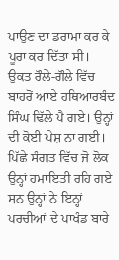ਪਾਉਣ ਦਾ ਡਰਾਮਾ ਕਰ ਕੇ ਪੂਰਾ ਕਰ ਦਿੱਤਾ ਸੀ।
ਉਕਤ ਰੌਲੇ-ਗੌਲੇ ਵਿੱਚ ਬਾਹਰੋਂ ਆਏ ਹਥਿਆਰਬੰਦ ਸਿੰਘ ਢਿੱਲੇ ਪੈ ਗਏ। ਉਨ੍ਹਾਂ ਦੀ ਕੋਈ ਪੇਸ਼ ਨਾ ਗਈ। ਪਿੱਛੇ ਸੰਗਤ ਵਿੱਚ ਜੋ ਲੋਕ ਉਨ੍ਹਾਂ ਹਮਾਇਤੀ ਰਹਿ ਗਏ ਸਨ ਉਨ੍ਹਾਂ ਨੇ ਇਨ੍ਹਾਂ ਪਰਚੀਆਂ ਦੇ ਪਾਖੰਡ ਬਾਰੇ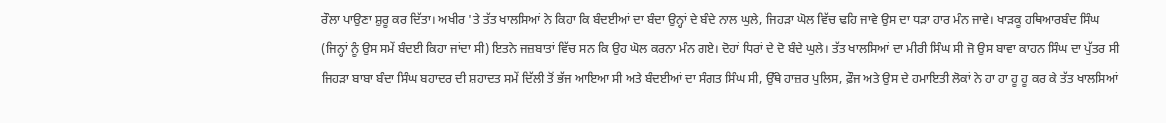ਰੌਲਾ ਪਾਉਣਾ ਸ਼ੁਰੂ ਕਰ ਦਿੱਤਾ। ਅਖੀਰ 'ਤੇ ਤੱਤ ਖਾਲਸਿਆਂ ਨੇ ਕਿਹਾ ਕਿ ਬੰਦਈਆਂ ਦਾ ਬੰਦਾ ਉਨ੍ਹਾਂ ਦੇ ਬੰਦੇ ਨਾਲ ਘੁਲੇ, ਜਿਹੜਾ ਘੋਲ ਵਿੱਚ ਢਹਿ ਜਾਵੇ ਉਸ ਦਾ ਧੜਾ ਹਾਰ ਮੰਨ ਜਾਵੇ। ਖਾੜਕੂ ਹਥਿਆਰਬੰਦ ਸਿੰਘ (ਜਿਨ੍ਹਾਂ ਨੂੰ ਉਸ ਸਮੇਂ ਬੰਦਈ ਕਿਹਾ ਜਾਂਦਾ ਸੀ) ਇਤਨੇ ਜਜ਼ਬਾਤਾਂ ਵਿੱਚ ਸਨ ਕਿ ਉਹ ਘੋਲ ਕਰਨਾ ਮੰਨ ਗਏ। ਦੋਹਾਂ ਧਿਰਾਂ ਦੇ ਦੋ ਬੰਦੇ ਘੁਲੇ। ਤੱਤ ਖਾਲਸਿਆਂ ਦਾ ਮੀਰੀ ਸਿੰਘ ਸੀ ਜੋ ਉਸ ਬਾਵਾ ਕਾਹਨ ਸਿੰਘ ਦਾ ਪੁੱਤਰ ਸੀ ਜਿਹੜਾ ਬਾਬਾ ਬੰਦਾ ਸਿੰਘ ਬਹਾਦਰ ਦੀ ਸ਼ਹਾਦਤ ਸਮੇਂ ਦਿੱਲੀ ਤੋਂ ਭੱਜ ਆਇਆ ਸੀ ਅਤੇ ਬੰਦਈਆਂ ਦਾ ਸੰਗਤ ਸਿੰਘ ਸੀ, ਉੱਥੇ ਹਾਜ਼ਰ ਪੁਲਿਸ, ਫ਼ੌਜ ਅਤੇ ਉਸ ਦੇ ਹਮਾਇਤੀ ਲੋਕਾਂ ਨੇ ਹਾ ਹਾ ਹੂ ਹੂ ਕਰ ਕੇ ਤੱਤ ਖਾਲਸਿਆਂ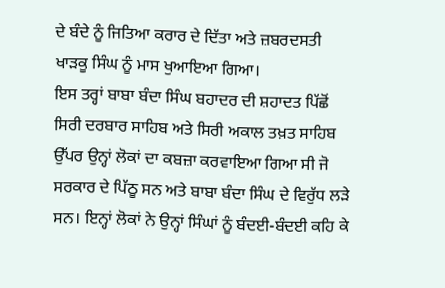ਦੇ ਬੰਦੇ ਨੂੰ ਜਿਤਿਆ ਕਰਾਰ ਦੇ ਦਿੱਤਾ ਅਤੇ ਜ਼ਬਰਦਸਤੀ ਖਾੜਕੂ ਸਿੰਘ ਨੂੰ ਮਾਸ ਖੁਆਇਆ ਗਿਆ।
ਇਸ ਤਰ੍ਹਾਂ ਬਾਬਾ ਬੰਦਾ ਸਿੰਘ ਬਹਾਦਰ ਦੀ ਸ਼ਹਾਦਤ ਪਿੱਛੋਂ ਸਿਰੀ ਦਰਬਾਰ ਸਾਹਿਬ ਅਤੇ ਸਿਰੀ ਅਕਾਲ ਤਖ਼ਤ ਸਾਹਿਬ ਉੱਪਰ ਉਨ੍ਹਾਂ ਲੋਕਾਂ ਦਾ ਕਬਜ਼ਾ ਕਰਵਾਇਆ ਗਿਆ ਸੀ ਜੋ ਸਰਕਾਰ ਦੇ ਪਿੱਠੂ ਸਨ ਅਤੇ ਬਾਬਾ ਬੰਦਾ ਸਿੰਘ ਦੇ ਵਿਰੁੱਧ ਲੜੇ ਸਨ। ਇਨ੍ਹਾਂ ਲੋਕਾਂ ਨੇ ਉਨ੍ਹਾਂ ਸਿੰਘਾਂ ਨੂੰ ਬੰਦਈ-ਬੰਦਈ ਕਹਿ ਕੇ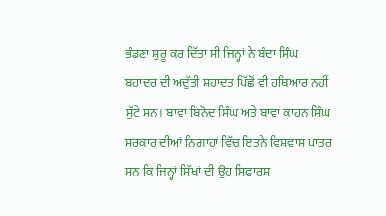ਭੰਡਣਾ ਸ਼ੁਰੂ ਕਰ ਦਿੱਤਾ ਸੀ ਜਿਨ੍ਹਾਂ ਨੇ ਬੰਦਾ ਸਿੰਘ ਬਹਾਦਰ ਦੀ ਅਦੁੱਤੀ ਸ਼ਹਾਦਤ ਪਿੱਛੋਂ ਵੀ ਹਥਿਆਰ ਨਹੀਂ ਸੁੱਟੇ ਸਨ। ਬਾਵਾ ਬਿਨੋਦ ਸਿੰਘ ਅਤੇ ਬਾਵਾ ਕਾਹਨ ਸਿੰਘ ਸਰਕਾਰ ਦੀਆਂ ਨਿਗਾਹਾਂ ਵਿੱਚ ਇਤਨੇ ਵਿਸ਼ਵਾਸ ਪਾਤਰ ਸਨ ਕਿ ਜਿਨ੍ਹਾਂ ਸਿੱਖਾਂ ਦੀ ਉਹ ਸਿਫਾਰਸ਼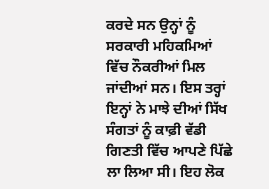ਕਰਦੇ ਸਨ ਉਨ੍ਹਾਂ ਨੂੰ ਸਰਕਾਰੀ ਮਹਿਕਮਿਆਂ ਵਿੱਚ ਨੌਕਰੀਆਂ ਮਿਲ ਜਾਂਦੀਆਂ ਸਨ। ਇਸ ਤਰ੍ਹਾਂ ਇਨ੍ਹਾਂ ਨੇ ਮਾਝੇ ਦੀਆਂ ਸਿੱਖ ਸੰਗਤਾਂ ਨੂੰ ਕਾਫ਼ੀ ਵੱਡੀ ਗਿਣਤੀ ਵਿੱਚ ਆਪਣੇ ਪਿੱਛੇ ਲਾ ਲਿਆ ਸੀ। ਇਹ ਲੋਕ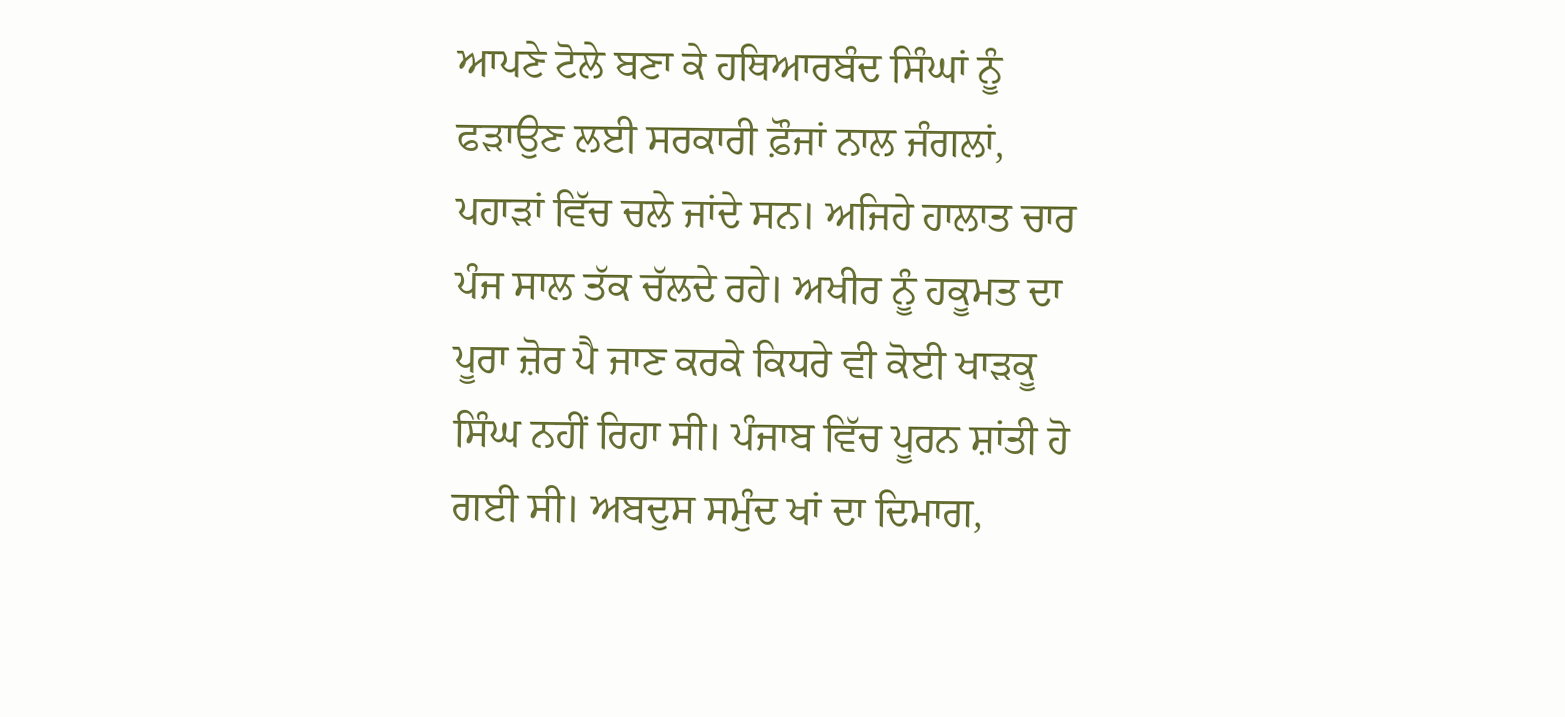ਆਪਣੇ ਟੋਲੇ ਬਣਾ ਕੇ ਹਥਿਆਰਬੰਦ ਸਿੰਘਾਂ ਨੂੰ ਫੜਾਉਣ ਲਈ ਸਰਕਾਰੀ ਫ਼ੌਜਾਂ ਨਾਲ ਜੰਗਲਾਂ, ਪਹਾੜਾਂ ਵਿੱਚ ਚਲੇ ਜਾਂਦੇ ਸਨ। ਅਜਿਹੇ ਹਾਲਾਤ ਚਾਰ ਪੰਜ ਸਾਲ ਤੱਕ ਚੱਲਦੇ ਰਹੇ। ਅਖੀਰ ਨੂੰ ਹਕੂਮਤ ਦਾ ਪੂਰਾ ਜ਼ੋਰ ਪੈ ਜਾਣ ਕਰਕੇ ਕਿਧਰੇ ਵੀ ਕੋਈ ਖਾੜਕੂ ਸਿੰਘ ਨਹੀਂ ਰਿਹਾ ਸੀ। ਪੰਜਾਬ ਵਿੱਚ ਪੂਰਨ ਸ਼ਾਂਤੀ ਹੋ ਗਈ ਸੀ। ਅਬਦੁਸ ਸਮੁੰਦ ਖਾਂ ਦਾ ਦਿਮਾਗ,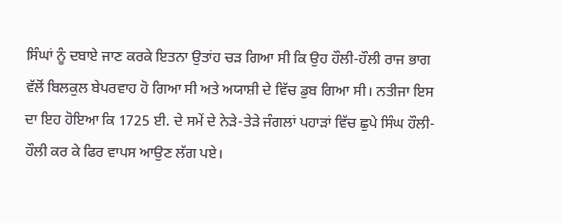ਸਿੰਘਾਂ ਨੂੰ ਦਬਾਏ ਜਾਣ ਕਰਕੇ ਇਤਨਾ ਉਤਾਂਹ ਚੜ ਗਿਆ ਸੀ ਕਿ ਉਹ ਹੌਲੀ-ਹੌਲੀ ਰਾਜ ਭਾਗ ਵੱਲੋਂ ਬਿਲਕੁਲ ਬੇਪਰਵਾਹ ਹੋ ਗਿਆ ਸੀ ਅਤੇ ਅਯਾਸ਼ੀ ਦੇ ਵਿੱਚ ਡੁਬ ਗਿਆ ਸੀ। ਨਤੀਜਾ ਇਸ ਦਾ ਇਹ ਹੋਇਆ ਕਿ 1725 ਈ. ਦੇ ਸਮੇਂ ਦੇ ਨੇੜੇ-ਤੇੜੇ ਜੰਗਲਾਂ ਪਹਾੜਾਂ ਵਿੱਚ ਛੁਪੇ ਸਿੰਘ ਹੌਲੀ-ਹੌਲੀ ਕਰ ਕੇ ਫਿਰ ਵਾਪਸ ਆਉਣ ਲੱਗ ਪਏ।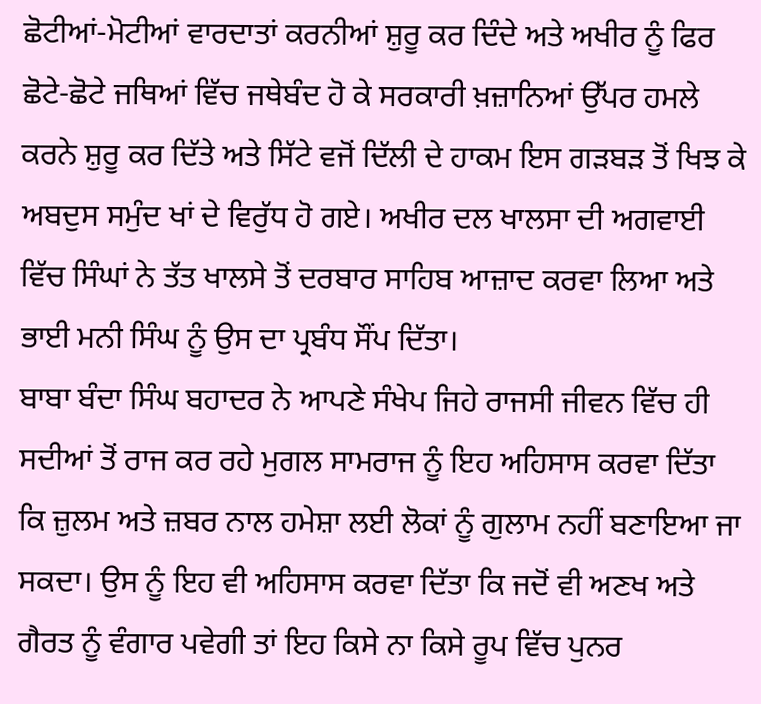ਛੋਟੀਆਂ-ਮੋਟੀਆਂ ਵਾਰਦਾਤਾਂ ਕਰਨੀਆਂ ਸ਼ੁਰੂ ਕਰ ਦਿੰਦੇ ਅਤੇ ਅਖੀਰ ਨੂੰ ਫਿਰ ਛੋਟੇ-ਛੋਟੇ ਜਥਿਆਂ ਵਿੱਚ ਜਥੇਬੰਦ ਹੋ ਕੇ ਸਰਕਾਰੀ ਖ਼ਜ਼ਾਨਿਆਂ ਉੱਪਰ ਹਮਲੇ ਕਰਨੇ ਸ਼ੁਰੂ ਕਰ ਦਿੱਤੇ ਅਤੇ ਸਿੱਟੇ ਵਜੋਂ ਦਿੱਲੀ ਦੇ ਹਾਕਮ ਇਸ ਗੜਬੜ ਤੋਂ ਖਿਝ ਕੇ ਅਬਦੁਸ ਸਮੁੰਦ ਖਾਂ ਦੇ ਵਿਰੁੱਧ ਹੋ ਗਏ। ਅਖੀਰ ਦਲ ਖਾਲਸਾ ਦੀ ਅਗਵਾਈ ਵਿੱਚ ਸਿੰਘਾਂ ਨੇ ਤੱਤ ਖਾਲਸੇ ਤੋਂ ਦਰਬਾਰ ਸਾਹਿਬ ਆਜ਼ਾਦ ਕਰਵਾ ਲਿਆ ਅਤੇ ਭਾਈ ਮਨੀ ਸਿੰਘ ਨੂੰ ਉਸ ਦਾ ਪ੍ਰਬੰਧ ਸੌਂਪ ਦਿੱਤਾ।
ਬਾਬਾ ਬੰਦਾ ਸਿੰਘ ਬਹਾਦਰ ਨੇ ਆਪਣੇ ਸੰਖੇਪ ਜਿਹੇ ਰਾਜਸੀ ਜੀਵਨ ਵਿੱਚ ਹੀ ਸਦੀਆਂ ਤੋਂ ਰਾਜ ਕਰ ਰਹੇ ਮੁਗਲ ਸਾਮਰਾਜ ਨੂੰ ਇਹ ਅਹਿਸਾਸ ਕਰਵਾ ਦਿੱਤਾ ਕਿ ਜ਼ੁਲਮ ਅਤੇ ਜ਼ਬਰ ਨਾਲ ਹਮੇਸ਼ਾ ਲਈ ਲੋਕਾਂ ਨੂੰ ਗੁਲਾਮ ਨਹੀਂ ਬਣਾਇਆ ਜਾ ਸਕਦਾ। ਉਸ ਨੂੰ ਇਹ ਵੀ ਅਹਿਸਾਸ ਕਰਵਾ ਦਿੱਤਾ ਕਿ ਜਦੋਂ ਵੀ ਅਣਖ ਅਤੇ ਗੈਰਤ ਨੂੰ ਵੰਗਾਰ ਪਵੇਗੀ ਤਾਂ ਇਹ ਕਿਸੇ ਨਾ ਕਿਸੇ ਰੂਪ ਵਿੱਚ ਪੁਨਰ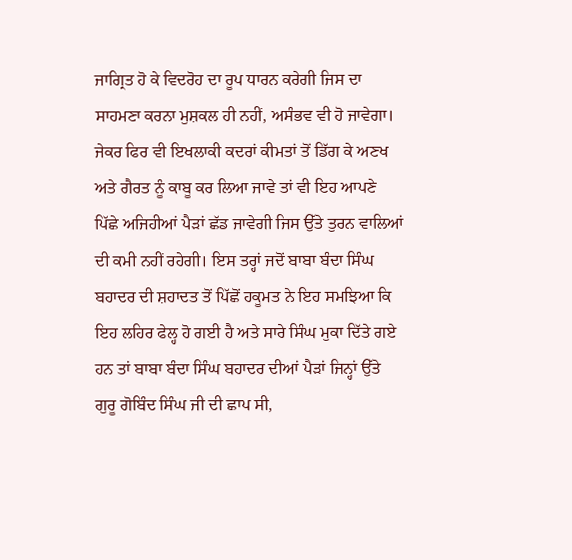ਜਾਗ੍ਰਿਤ ਹੋ ਕੇ ਵਿਦਰੋਹ ਦਾ ਰੂਪ ਧਾਰਨ ਕਰੇਗੀ ਜਿਸ ਦਾ ਸਾਹਮਣਾ ਕਰਨਾ ਮੁਸ਼ਕਲ ਹੀ ਨਹੀਂ, ਅਸੰਭਵ ਵੀ ਹੋ ਜਾਵੇਗਾ। ਜੇਕਰ ਫਿਰ ਵੀ ਇਖਲਾਕੀ ਕਦਰਾਂ ਕੀਮਤਾਂ ਤੋਂ ਡਿੱਗ ਕੇ ਅਣਖ ਅਤੇ ਗੈਰਤ ਨੂੰ ਕਾਬੂ ਕਰ ਲਿਆ ਜਾਵੇ ਤਾਂ ਵੀ ਇਹ ਆਪਣੇ ਪਿੱਛੇ ਅਜਿਹੀਆਂ ਪੈੜਾਂ ਛੱਡ ਜਾਵੇਗੀ ਜਿਸ ਉੱਤੇ ਤੁਰਨ ਵਾਲਿਆਂ ਦੀ ਕਮੀ ਨਹੀਂ ਰਹੇਗੀ। ਇਸ ਤਰ੍ਹਾਂ ਜਦੋਂ ਬਾਬਾ ਬੰਦਾ ਸਿੰਘ ਬਹਾਦਰ ਦੀ ਸ਼ਹਾਦਤ ਤੋਂ ਪਿੱਛੋਂ ਹਕੂਮਤ ਨੇ ਇਹ ਸਮਝਿਆ ਕਿ ਇਹ ਲਹਿਰ ਫੇਲ੍ਹ ਹੋ ਗਈ ਹੈ ਅਤੇ ਸਾਰੇ ਸਿੰਘ ਮੁਕਾ ਦਿੱਤੇ ਗਏ ਹਨ ਤਾਂ ਬਾਬਾ ਬੰਦਾ ਸਿੰਘ ਬਹਾਦਰ ਦੀਆਂ ਪੈੜਾਂ ਜਿਨ੍ਹਾਂ ਉੱਤੇ ਗੁਰੂ ਗੋਬਿੰਦ ਸਿੰਘ ਜੀ ਦੀ ਛਾਪ ਸੀ,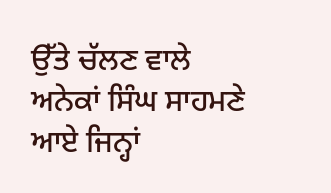ਉੱਤੇ ਚੱਲਣ ਵਾਲੇ ਅਨੇਕਾਂ ਸਿੰਘ ਸਾਹਮਣੇ ਆਏ ਜਿਨ੍ਹਾਂ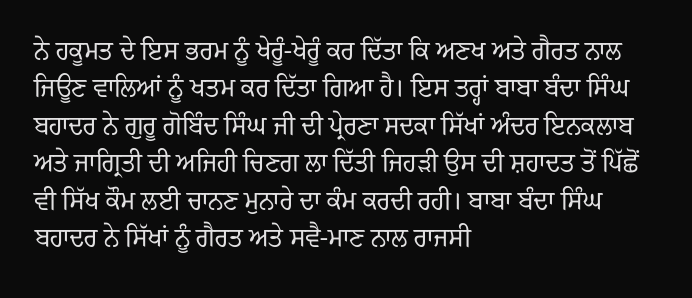ਨੇ ਹਕੂਮਤ ਦੇ ਇਸ ਭਰਮ ਨੂੰ ਖੇਰੂੰ-ਖੇਰੂੰ ਕਰ ਦਿੱਤਾ ਕਿ ਅਣਖ ਅਤੇ ਗੈਰਤ ਨਾਲ ਜਿਊਣ ਵਾਲਿਆਂ ਨੂੰ ਖਤਮ ਕਰ ਦਿੱਤਾ ਗਿਆ ਹੈ। ਇਸ ਤਰ੍ਹਾਂ ਬਾਬਾ ਬੰਦਾ ਸਿੰਘ ਬਹਾਦਰ ਨੇ ਗੁਰੂ ਗੋਬਿੰਦ ਸਿੰਘ ਜੀ ਦੀ ਪ੍ਰੇਰਣਾ ਸਦਕਾ ਸਿੱਖਾਂ ਅੰਦਰ ਇਨਕਲਾਬ ਅਤੇ ਜਾਗ੍ਰਿਤੀ ਦੀ ਅਜਿਹੀ ਚਿਣਗ ਲਾ ਦਿੱਤੀ ਜਿਹੜੀ ਉਸ ਦੀ ਸ਼ਹਾਦਤ ਤੋਂ ਪਿੱਛੋਂ ਵੀ ਸਿੱਖ ਕੌਮ ਲਈ ਚਾਨਣ ਮੁਨਾਰੇ ਦਾ ਕੰਮ ਕਰਦੀ ਰਹੀ। ਬਾਬਾ ਬੰਦਾ ਸਿੰਘ ਬਹਾਦਰ ਨੇ ਸਿੱਖਾਂ ਨੂੰ ਗੈਰਤ ਅਤੇ ਸਵੈ-ਮਾਣ ਨਾਲ ਰਾਜਸੀ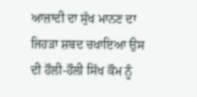ਆਜ਼ਾਦੀ ਦਾ ਸੁੱਖ ਮਾਨਣ ਦਾ ਜਿਹੜਾ ਸ਼ਬਦ ਚਖਾਇਆ ਉਸ ਦੀ ਹੌਲੀ-ਹੌਲੀ ਸਿੱਖ ਕੌਮ ਨੂੰ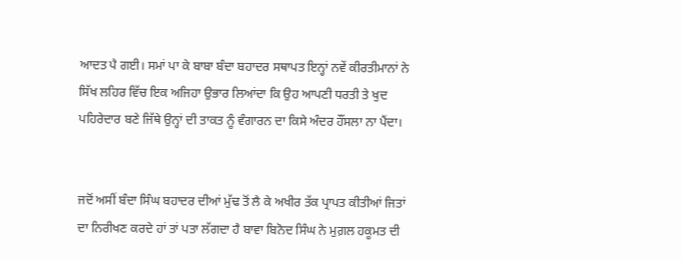ਆਦਤ ਪੈ ਗਈ। ਸਮਾਂ ਪਾ ਕੇ ਬਾਬਾ ਬੰਦਾ ਬਹਾਦਰ ਸਥਾਪਤ ਇਨ੍ਹਾਂ ਨਵੇਂ ਕੀਰਤੀਮਾਨਾਂ ਨੇ ਸਿੱਖ ਲਹਿਰ ਵਿੱਚ ਇਕ ਅਜਿਹਾ ਉਭਾਰ ਲਿਆਂਦਾ ਕਿ ਉਹ ਆਪਣੀ ਧਰਤੀ ਤੇ ਖੁਦ ਪਹਿਰੇਦਾਰ ਬਣੇ ਜਿੱਥੇ ਉਨ੍ਹਾਂ ਦੀ ਤਾਕਤ ਨੂੰ ਵੰਗਾਰਨ ਦਾ ਕਿਸੇ ਅੰਦਰ ਹੌਂਸਲਾ ਨਾ ਪੈਂਦਾ।


ਜਦੋਂ ਅਸੀਂ ਬੰਦਾ ਸਿੰਘ ਬਹਾਦਰ ਦੀਆਂ ਮੁੱਢ ਤੋਂ ਲੈ ਕੇ ਅਖੀਰ ਤੱਕ ਪ੍ਰਾਪਤ ਕੀਤੀਆਂ ਜਿਤਾਂ ਦਾ ਨਿਰੀਖਣ ਕਰਦੇ ਹਾਂ ਤਾਂ ਪਤਾ ਲੱਗਦਾ ਹੈ ਬਾਵਾ ਬਿਨੋਦ ਸਿੰਘ ਨੇ ਮੁਗ਼ਲ ਹਕੂਮਤ ਦੀ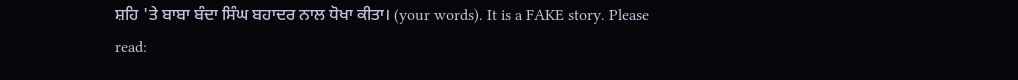ਸ਼ਹਿ 'ਤੇ ਬਾਬਾ ਬੰਦਾ ਸਿੰਘ ਬਹਾਦਰ ਨਾਲ ਧੋਖਾ ਕੀਤਾ। (your words). It is a FAKE story. Please read: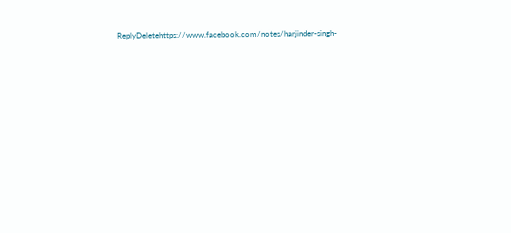ReplyDeletehttps://www.facebook.com/notes/harjinder-singh-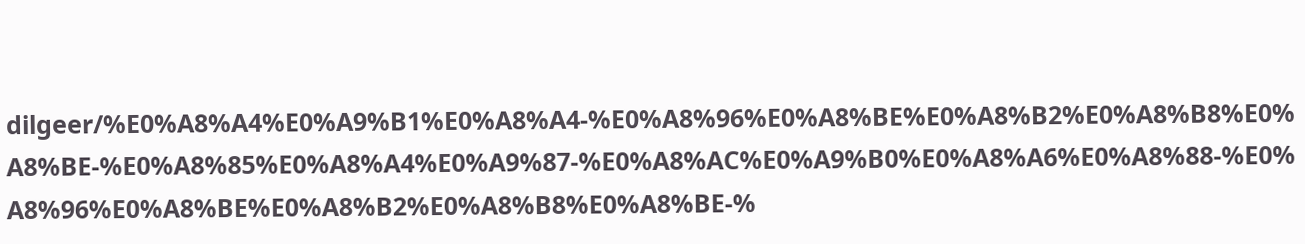dilgeer/%E0%A8%A4%E0%A9%B1%E0%A8%A4-%E0%A8%96%E0%A8%BE%E0%A8%B2%E0%A8%B8%E0%A8%BE-%E0%A8%85%E0%A8%A4%E0%A9%87-%E0%A8%AC%E0%A9%B0%E0%A8%A6%E0%A8%88-%E0%A8%96%E0%A8%BE%E0%A8%B2%E0%A8%B8%E0%A8%BE-%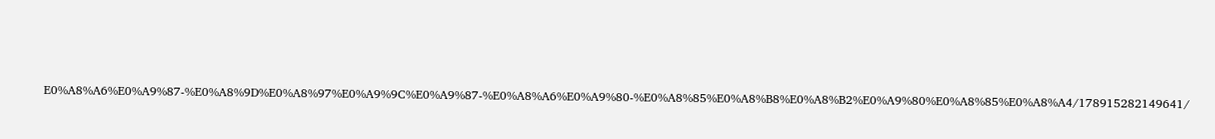E0%A8%A6%E0%A9%87-%E0%A8%9D%E0%A8%97%E0%A9%9C%E0%A9%87-%E0%A8%A6%E0%A9%80-%E0%A8%85%E0%A8%B8%E0%A8%B2%E0%A9%80%E0%A8%85%E0%A8%A4/178915282149641/